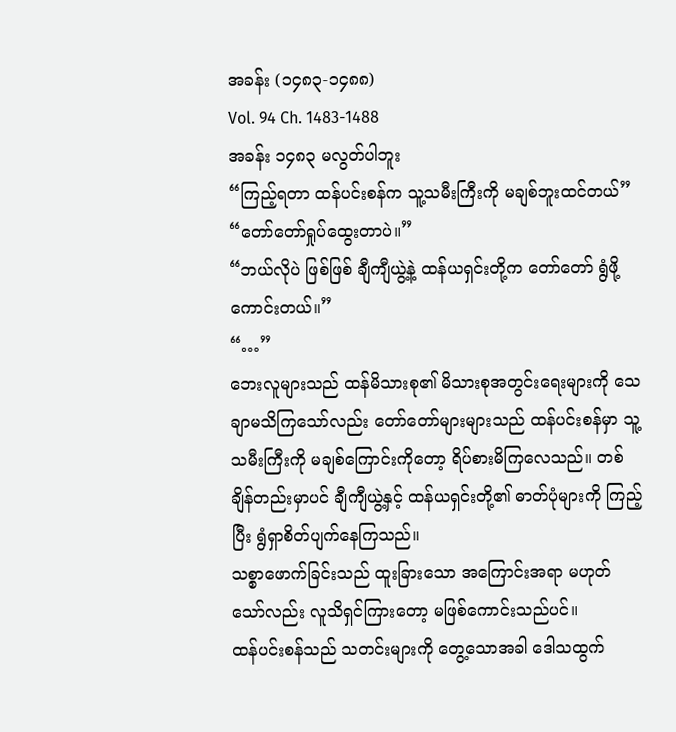အခန်း (၁၄၈၃-၁၄၈၈)
Vol. 94 Ch. 1483-1488
အခန်း ၁၄၈၃ မလွတ်ပါဘူး
“ကြည့်ရတာ ထန်ပင်းစန်က သူ့သမီးကြီးကို မချစ်ဘူးထင်တယ်”
“တော်တော်ရှုပ်ထွေးတာပဲ။”
“ဘယ်လိုပဲ ဖြစ်ဖြစ် ချီကျီယွဲ့နဲ့ ထန်ယရှင်းတို့က တော်တော် ရွံဖို့ ကောင်းတယ်။”
“…”
ဘေးလူများသည် ထန်မိသားစု၏ မိသားစုအတွင်းရေးများကို သေချာမသိကြသော်လည်း တော်တော်များများသည် ထန်ပင်းစန်မှာ သူ့သမီးကြီးကို မချစ်ကြောင်းကိုတော့ ရိပ်စားမိကြလေသည်။ တစ်ချိန်တည်းမှာပင် ချီကျီယွဲ့နှင့် ထန်ယရှင်းတို့၏ ဓာတ်ပုံများကို ကြည့်ပြီး ရွံရှာစိတ်ပျက်နေကြသည်။
သစ္စာဖောက်ခြင်းသည် ထူးခြားသော အကြောင်းအရာ မဟုတ်သော်လည်း လူသိရှင်ကြားတော့ မဖြစ်ကောင်းသည်ပင်။
ထန်ပင်းစန်သည် သတင်းများကို တွေ့သောအခါ ဒေါသထွက်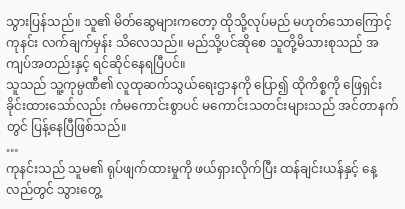သွားပြန်သည်။ သူ၏ မိတ်ဆွေများကတော့ ထိုသို့လုပ်မည် မဟုတ်သောကြောင့် ကုနင်း လက်ချက်မှန်း သိလေသည်။ မည်သို့ပင်ဆိုစေ သူတို့မိသားစုသည် အကျပ်အတည်းနှင့် ရင်ဆိုင်နေရပြီပင်။
သူသည် သူ့ကုမ္ပဏီ၏ လူထုဆက်သွယ်ရေးဌာနကို ပြော၍ ထိုကိစ္စကို ဖြေရှင်းခိုင်းထားသော်လည်း ကံမကောင်းစွာပင် မကောင်းသတင်းများသည် အင်တာနက်တွင် ပြန့်နေပြီဖြစ်သည်။
…
ကုနင်းသည် သူမ၏ ရုပ်ဖျက်ထားမှုကို ဖယ်ရှားလိုက်ပြီး ထန်ချင်းယန်နှင့် နေ့လည်တွင် သွားတွေ့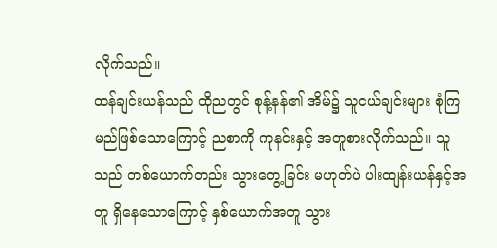လိုက်သည်။
ထန်ချင်းယန်သည် ထိုညတွင် စုန့်နန်၏ အိမ်၌ သူငယ်ချင်းများ စုံကြမည်ဖြစ်သောကြောင့် ညစာကို ကုနင်းနှင့် အတူစားလိုက်သည်။ သူသည် တစ်ယောက်တည်း သွားတွေ့ခြင်း မဟုတ်ပဲ ပါးထျန်းယန်နှင့်အတူ ရှိနေသောကြောင့် နှစ်ယောက်အတူ သွား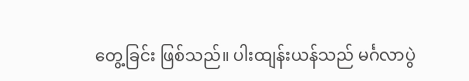တွေ့ခြင်း ဖြစ်သည်။ ပါးထျန်းယန်သည် မင်္ဂလာပွဲ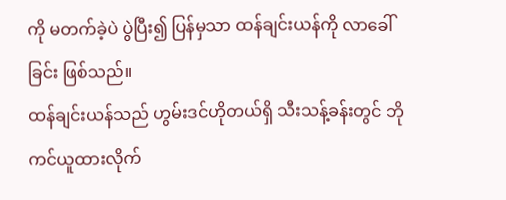ကို မတက်ခဲ့ပဲ ပွဲပြီး၍ ပြန်မှသာ ထန်ချင်းယန်ကို လာခေါ်ခြင်း ဖြစ်သည်။
ထန်ချင်းယန်သည် ဟွမ်းဒင်ဟိုတယ်ရှိ သီးသန့်ခန်းတွင် ဘိုကင်ယူထားလိုက်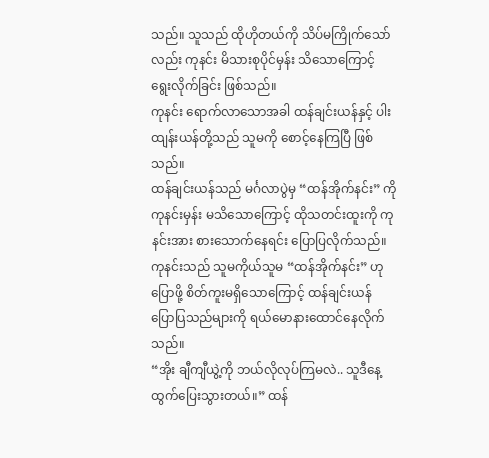သည်။ သူသည် ထိုဟိုတယ်ကို သိပ်မကြိုက်သော်လည်း ကုနင်း မိသားစုပိုင်မှန်း သိသောကြောင့် ရွေးလိုက်ခြင်း ဖြစ်သည်။
ကုနင်း ရောက်လာသောအခါ ထန်ချင်းယန်နှင့် ပါးထျန်းယန်တို့သည် သူမကို စောင့်နေကြပြီ ဖြစ်သည်။
ထန်ချင်းယန်သည် မင်္ဂလာပွဲမှ “ထန်အိုက်နင်း” ကို ကုနင်းမှန်း မသိသောကြောင့် ထိုသတင်းထူးကို ကုနင်းအား စားသောက်နေရင်း ပြောပြလိုက်သည်။
ကုနင်းသည် သူမကိုယ်သူမ “ထန်အိုက်နင်း” ဟု ပြောဖို့ စိတ်ကူးမရှိသောကြောင့် ထန်ချင်းယန် ပြောပြသည်များကို ရယ်မောနားထောင်နေလိုက်သည်။
“အိုး ချီကျီယွဲ့ကို ဘယ်လိုလုပ်ကြမလဲ.. သူဒီနေ့ ထွက်ပြေးသွားတယ်။” ထန်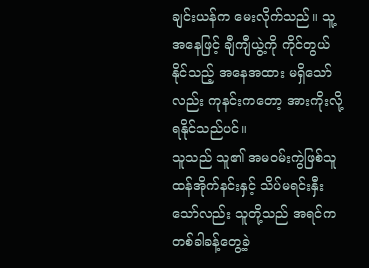ချင်းယန်က မေးလိုက်သည်။ သူ့အနေဖြင့် ချီကျီယွဲ့ကို ကိုင်တွယ်နိုင်သည့် အနေအထား မရှိသော်လည်း ကုနင်းကတော့ အားကိုးလို့ရနိုင်သည်ပင်။
သူသည် သူ၏ အမ၀မ်းကွဲဖြစ်သူ ထန်အိုက်နင်းနှင့် သိပ်မရင်းနှီးသော်လည်း သူတို့သည် အရင်က တစ်ခါခန့်တွေ့ခဲ့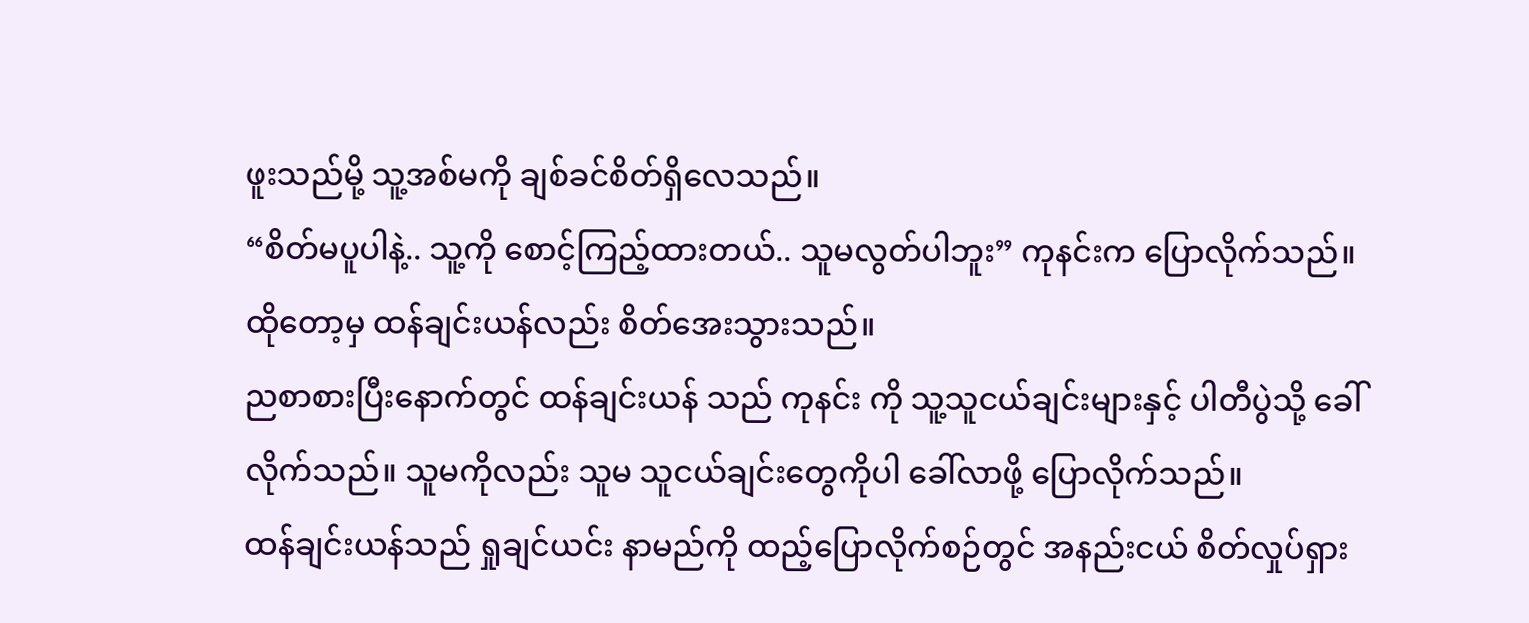ဖူးသည်မို့ သူ့အစ်မကို ချစ်ခင်စိတ်ရှိလေသည်။
“စိတ်မပူပါနဲ့.. သူ့ကို စောင့်ကြည့်ထားတယ်.. သူမလွတ်ပါဘူး” ကုနင်းက ပြောလိုက်သည်။
ထိုတော့မှ ထန်ချင်းယန်လည်း စိတ်အေးသွားသည်။
ညစာစားပြီးနောက်တွင် ထန်ချင်းယန် သည် ကုနင်း ကို သူ့သူငယ်ချင်းများနှင့် ပါတီပွဲသို့ ခေါ်လိုက်သည်။ သူမကိုလည်း သူမ သူငယ်ချင်းတွေကိုပါ ခေါ်လာဖို့ ပြောလိုက်သည်။
ထန်ချင်းယန်သည် ရှုချင်ယင်း နာမည်ကို ထည့်ပြောလိုက်စဉ်တွင် အနည်းငယ် စိတ်လှုပ်ရှား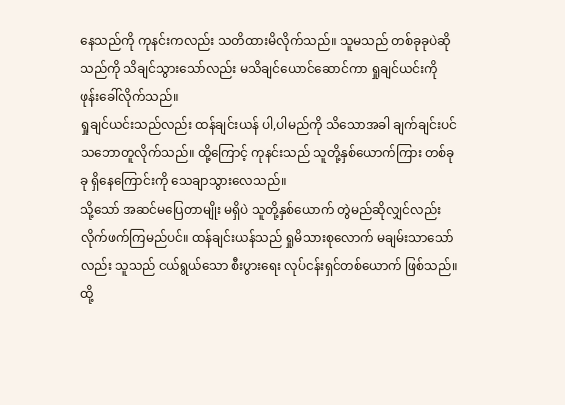နေသည်ကို ကုနင်းကလည်း သတိထားမိလိုက်သည်။ သူမသည် တစ်ခုခုပဲဆိုသည်ကို သိချင်သွားသော်လည်း မသိချင်ယောင်ဆောင်ကာ ရှုချင်ယင်းကို ဖုန်းခေါ်လိုက်သည်။
ရှုချင်ယင်းသည်လည်း ထန်ချင်းယန် ပါ,ပါမည်ကို သိသောအခါ ချက်ချင်းပင် သဘောတူလိုက်သည်။ ထို့ကြောင့် ကုနင်းသည် သူတို့နှစ်ယောက်ကြား တစ်ခုခု ရှိနေကြောင်းကို သေချာသွားလေသည်။
သို့သော် အဆင်မပြေတာမျိုး မရှိပဲ သူတို့နှစ်ယောက် တွဲမည်ဆိုလျှင်လည်း လိုက်ဖက်ကြမည်ပင်။ ထန်ချင်းယန်သည် ရှုမိသားစုလောက် မချမ်းသာသော်လည်း သူသည် ငယ်ရွယ်သော စီးပွားရေး လုပ်ငန်းရှင်တစ်ယောက် ဖြစ်သည်။ ထို့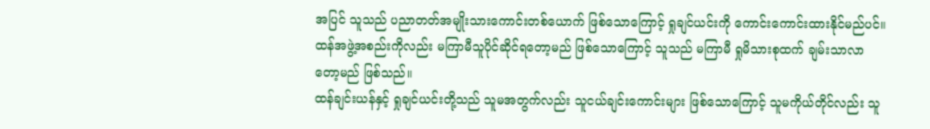အပြင် သူသည် ပညာတတ်အမျိုးသားကောင်းတစ်ယောက် ဖြစ်သောကြောင့် ရှုချင်ယင်းကို ကောင်းကောင်းထားနိုင်မည်ပင်။
ထန်အဖွဲ့အစည်းကိုလည်း မကြာမီသူပိုင်ဆိုင်ရတော့မည် ဖြစ်သောကြောင့် သူသည် မကြာမီ ရှုမိသားစုထက် ချမ်းသာလာတော့မည် ဖြစ်သည်။
ထန်ချင်းယန်နှင့် ရှုချင်ယင်းတို့သည် သူမအတွက်လည်း သူငယ်ချင်းကောင်းများ ဖြစ်သောကြောင့် သူမကိုယ်တိုင်လည်း သူ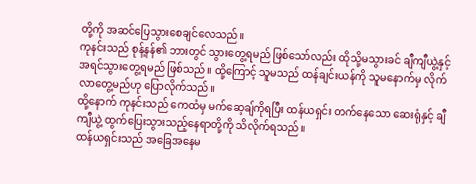တို့ကို အဆင်ပြေသွားစေချင်လေသည်။
ကုနင်းသည် စုန့်နန်၏ ဘားတွင် သွားတွေ့ရမည် ဖြစ်သော်လည်း ထိုသို့မသွားခင် ချီကျီယွဲ့နှင့် အရင်သွားတွေ့ရမည် ဖြစ်သည်။ ထို့ကြောင့် သူမသည် ထန်ချင်းယန်ကို သူမနောက်မှ လိုက်လာတွေ့မည်ဟု ပြောလိုက်သည်။
ထို့နောက် ကုနင်းသည် ကေထံမှ မက်ဆေ့ချ်ကိုရပြီး ထန်ယရှင်း တက်နေသော ဆေးရုံနှင့် ချီကျီယွဲ့ ထွက်ပြေးသွားသည့်နေရာတို့ကို သိလိုက်ရသည်။
ထန်ယရှင်းသည် အခြေအနေမ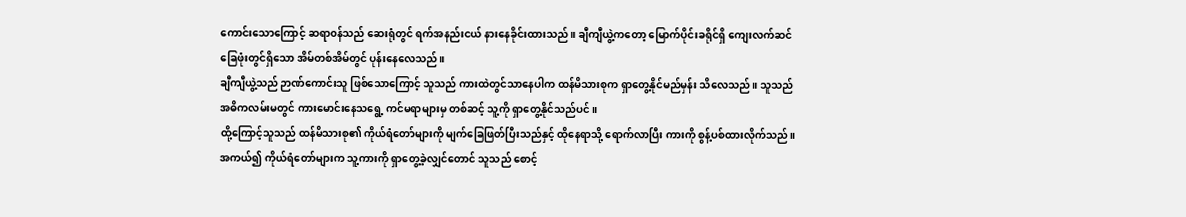ကောင်းသောကြောင့် ဆရာ၀န်သည် ဆေးရုံတွင် ရက်အနည်းငယ် နားနေခိုင်းထားသည်။ ချီကျီယွဲ့ကတော့ မြောက်ပိုင်းခရိုင်ရှိ ကျေးလက်ဆင်ခြေဖုံးတွင်ရှိသော အိမ်တစ်အိမ်တွင် ပုန်းနေလေသည်။
ချီကျီယွဲ့သည် ဉာဏ်ကောင်းသူ ဖြစ်သောကြောင့် သူသည် ကားထဲတွင်သာနေပါက ထန်မိသားစုက ရှာတွေ့နိုင်မည်မှန်း သိလေသည်။ သူသည် အဓိကလမ်းမတွင် ကားမောင်းနေသရွေ့ ကင်မရာများမှ တစ်ဆင့် သူ့ကို ရှာတွေ့နိုင်သည်ပင်။
ထို့ကြောင့်သူသည် ထန်မိသားစု၏ ကိုယ်ရံတော်များကို မျက်ခြေဖြတ်ပြီးသည်နှင့် ထိုနေရာသို့ ရောက်လာပြီး ကားကို စွန့်ပစ်ထားလိုက်သည်။ အကယ်၍ ကိုယ်ရံတော်များက သူ့ကားကို ရှာတွေ့ခဲ့လျှင်တောင် သူသည် စောင့်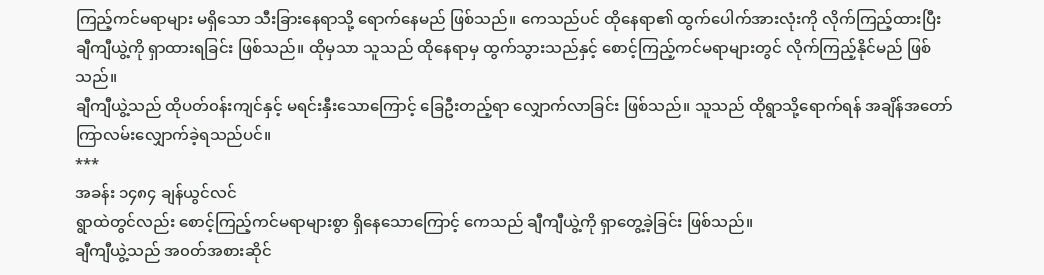ကြည့်ကင်မရာများ မရှိသော သီးခြားနေရာသို့ ရောက်နေမည် ဖြစ်သည်။ ကေသည်ပင် ထိုနေရာ၏ ထွက်ပေါက်အားလုံးကို လိုက်ကြည့်ထားပြီး ချီကျီယွဲ့ကို ရှာထားရခြင်း ဖြစ်သည်။ ထိုမှသာ သူသည် ထိုနေရာမှ ထွက်သွားသည်နှင့် စောင့်ကြည့်ကင်မရာများတွင် လိုက်ကြည့်နိုင်မည် ဖြစ်သည်။
ချီကျီယွဲ့သည် ထိုပတ်၀န်းကျင်နှင့် မရင်းနှီးသောကြောင့် ခြေဦးတည့်ရာ လျှောက်လာခြင်း ဖြစ်သည်။ သူသည် ထိုရွာသို့ရောက်ရန် အချိန်အတော်ကြာလမ်းလျှောက်ခဲ့ရသည်ပင်။
***
အခန်း ၁၄၈၄ ချန်ယွင်လင်
ရွာထဲတွင်လည်း စောင့်ကြည့်ကင်မရာများစွာ ရှိနေသောကြောင့် ကေသည် ချီကျီယွဲ့ကို ရှာတွေ့ခဲ့ခြင်း ဖြစ်သည်။
ချီကျီယွဲ့သည် အ၀တ်အစားဆိုင်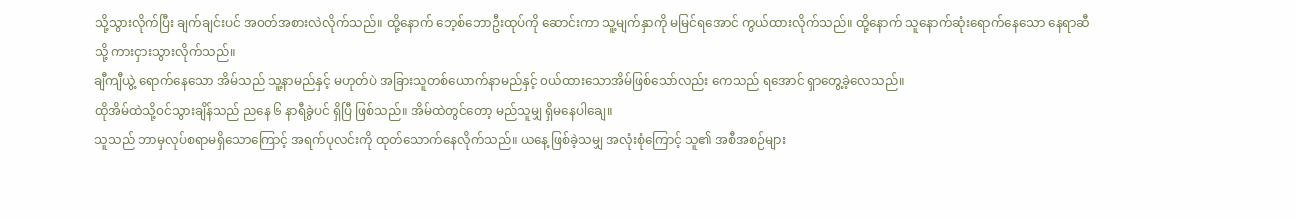သို့သွားလိုက်ပြီး ချက်ချင်းပင် အ၀တ်အစားလဲလိုက်သည်။ ထို့နောက် ဘေ့စ်ဘောဦးထုပ်ကို ဆောင်းကာ သူ့မျက်နှာကို မမြင်ရအောင် ကွယ်ထားလိုက်သည်။ ထို့နောက် သူနောက်ဆုံးရောက်နေသော နေရာဆီသို့ ကားငှားသွားလိုက်သည်။
ချီကျီယွဲ့ ရောက်နေသော အိမ်သည် သူ့နာမည်နှင့် မဟုတ်ပဲ အခြားသူတစ်ယောက်နာမည်နှင့် ၀ယ်ထားသောအိမ်ဖြစ်သော်လည်း ကေသည် ရအောင် ရှာတွေ့ခဲ့လေသည်။
ထိုအိမ်ထဲသို့၀င်သွားချိန်သည် ညနေ ၆ နာရီခွဲပင် ရှိပြီ ဖြစ်သည်။ အိမ်ထဲတွင်တော့ မည်သူမျှ ရှိမနေပါချေ။
သူသည် ဘာမှလုပ်စရာမရှိသောကြောင့် အရက်ပုလင်းကို ထုတ်သောက်နေလိုက်သည်။ ယနေ့ ဖြစ်ခဲ့သမျှ အလုံးစုံကြောင့် သူ၏ အစီအစဉ်များ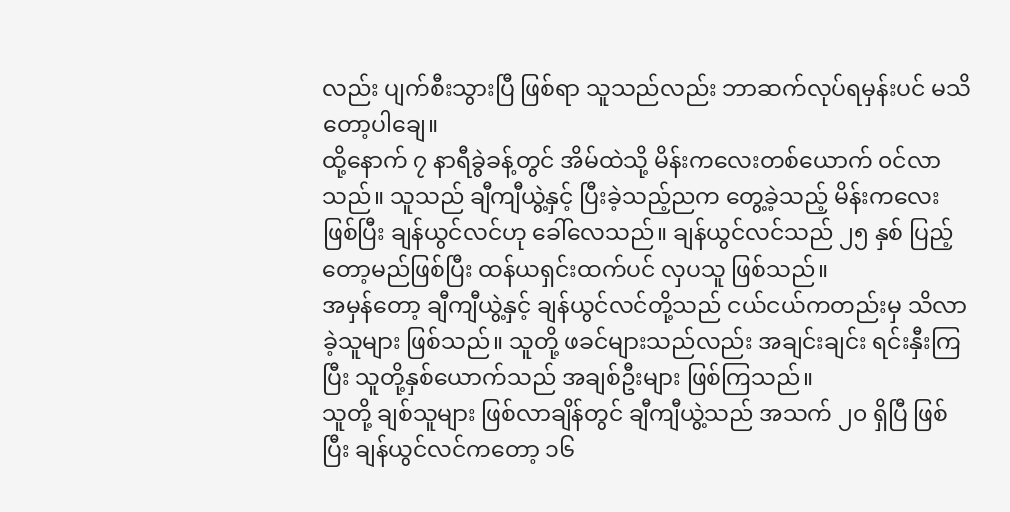လည်း ပျက်စီးသွားပြီ ဖြစ်ရာ သူသည်လည်း ဘာဆက်လုပ်ရမှန်းပင် မသိတော့ပါချေ။
ထို့နောက် ၇ နာရီခွဲခန့်တွင် အိမ်ထဲသို့ မိန်းကလေးတစ်ယောက် ၀င်လာသည်။ သူသည် ချီကျီယွဲ့နှင့် ပြီးခဲ့သည့်ညက တွေ့ခဲ့သည့် မိန်းကလေးဖြစ်ပြီး ချန်ယွင်လင်ဟု ခေါ်လေသည်။ ချန်ယွင်လင်သည် ၂၅ နှစ် ပြည့်တော့မည်ဖြစ်ပြီး ထန်ယရှင်းထက်ပင် လှပသူ ဖြစ်သည်။
အမှန်တော့ ချီကျီယွဲ့နှင့် ချန်ယွင်လင်တို့သည် ငယ်ငယ်ကတည်းမှ သိလာခဲ့သူများ ဖြစ်သည်။ သူတို့ ဖခင်များသည်လည်း အချင်းချင်း ရင်းနှီးကြပြီး သူတို့နှစ်ယောက်သည် အချစ်ဦးများ ဖြစ်ကြသည်။
သူတို့ ချစ်သူများ ဖြစ်လာချိန်တွင် ချီကျီယွဲ့သည် အသက် ၂၀ ရှိပြီ ဖြစ်ပြီး ချန်ယွင်လင်ကတော့ ၁၆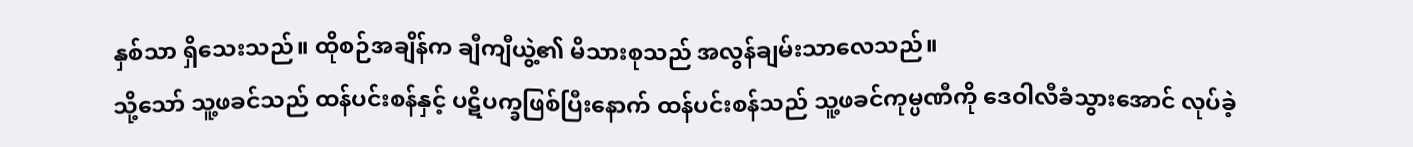နှစ်သာ ရှိသေးသည်။ ထိုစဉ်အချိန်က ချီကျီယွဲ့၏ မိသားစုသည် အလွန်ချမ်းသာလေသည်။
သို့သော် သူ့ဖခင်သည် ထန်ပင်းစန်နှင့် ပဋိပက္ခဖြစ်ပြီးနောက် ထန်ပင်းစန်သည် သူ့ဖခင်ကုမ္ပဏီကို ဒေဝါလီခံသွားအောင် လုပ်ခဲ့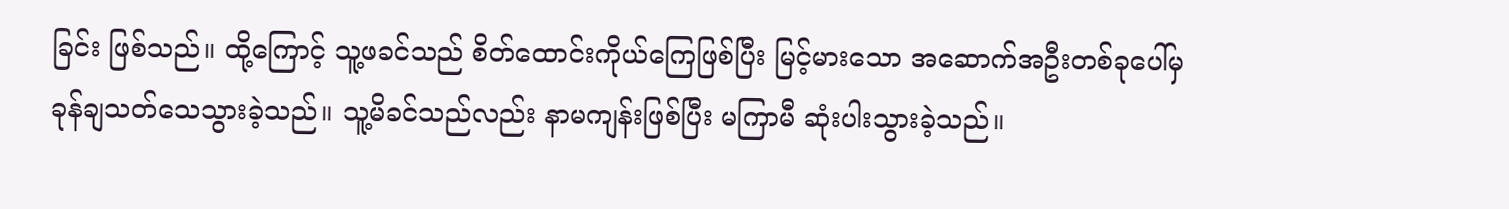ခြင်း ဖြစ်သည်။ ထို့ကြောင့် သူ့ဖခင်သည် စိတ်ထောင်းကိုယ်ကြေဖြစ်ပြီး မြင့်မားသော အဆောက်အဦးတစ်ခုပေါ်မှ ခုန်ချသတ်သေသွားခဲ့သည်။ သူ့မိခင်သည်လည်း နာမကျန်းဖြစ်ပြီး မကြာမီ ဆုံးပါးသွားခဲ့သည်။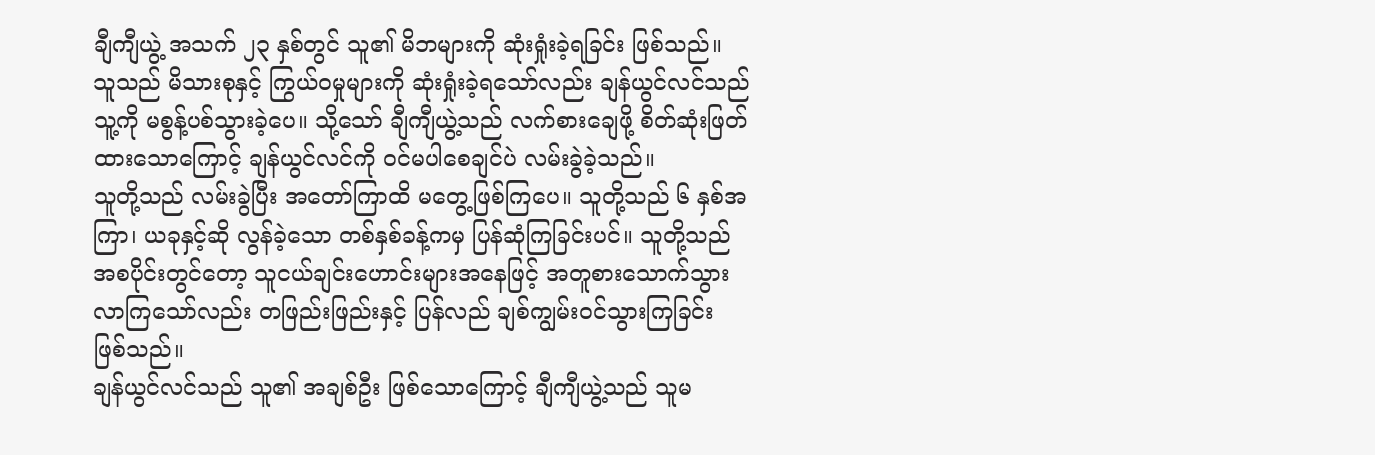ချီကျီယွဲ့ အသက် ၂၃ နှစ်တွင် သူ၏ မိဘများကို ဆုံးရှုံးခဲ့ရခြင်း ဖြစ်သည်။ သူသည် မိသားစုနှင့် ကြွယ်၀မှုများကို ဆုံးရှုံးခဲ့ရသော်လည်း ချန်ယွင်လင်သည် သူ့ကို မစွန့်ပစ်သွားခဲ့ပေ။ သို့သော် ချီကျီယွဲ့သည် လက်စားချေဖို့ စိတ်ဆုံးဖြတ်ထားသောကြောင့် ချန်ယွင်လင်ကို ၀င်မပါစေချင်ပဲ လမ်းခွဲခဲ့သည်။
သူတို့သည် လမ်းခွဲပြီး အတော်ကြာထိ မတွေ့ဖြစ်ကြပေ။ သူတို့သည် ၆ နှစ်အကြာ၊ ယခုနှင့်ဆို လွန်ခဲ့သော တစ်နှစ်ခန့်ကမှ ပြန်ဆုံကြခြင်းပင်။ သူတို့သည် အစပိုင်းတွင်တော့ သူငယ်ချင်းဟောင်းများအနေဖြင့် အတူစားသောက်သွားလာကြသော်လည်း တဖြည်းဖြည်းနှင့် ပြန်လည် ချစ်ကျွမ်း၀င်သွားကြခြင်း ဖြစ်သည်။
ချန်ယွင်လင်သည် သူ၏ အချစ်ဦး ဖြစ်သောကြောင့် ချီကျီယွဲ့သည် သူမ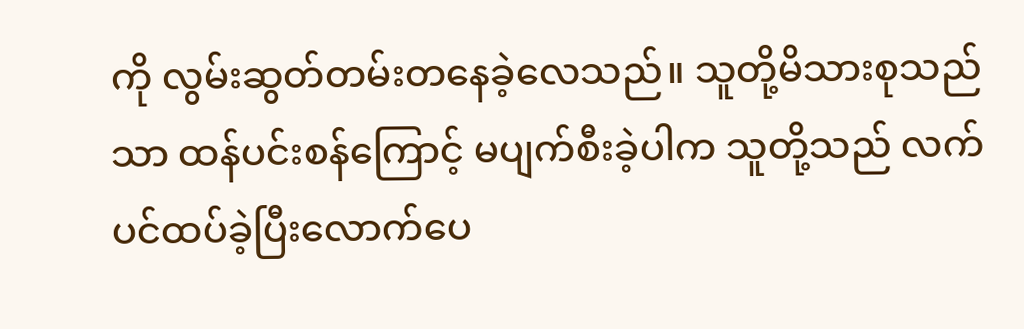ကို လွမ်းဆွတ်တမ်းတနေခဲ့လေသည်။ သူတို့မိသားစုသည်သာ ထန်ပင်းစန်ကြောင့် မပျက်စီးခဲ့ပါက သူတို့သည် လက်ပင်ထပ်ခဲ့ပြီးလောက်ပေ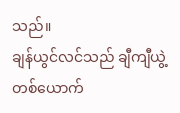သည်။
ချန်ယွင်လင်သည် ချီကျီယွဲ့တစ်ယောက်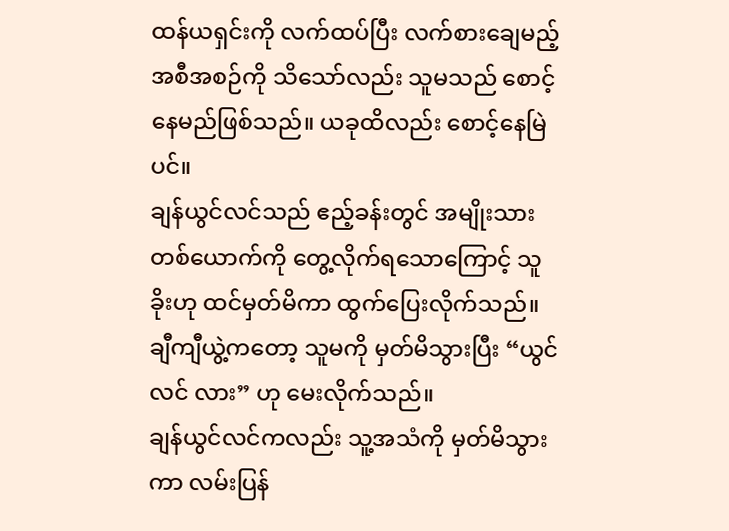ထန်ယရှင်းကို လက်ထပ်ပြီး လက်စားချေမည့် အစီအစဉ်ကို သိသော်လည်း သူမသည် စောင့်နေမည်ဖြစ်သည်။ ယခုထိလည်း စောင့်နေမြဲပင်။
ချန်ယွင်လင်သည် ဧည့်ခန်းတွင် အမျိုးသားတစ်ယောက်ကို တွေ့လိုက်ရသောကြောင့် သူခိုးဟု ထင်မှတ်မိကာ ထွက်ပြေးလိုက်သည်။
ချီကျီယွဲ့ကတော့ သူမကို မှတ်မိသွားပြီး “ယွင်လင် လား” ဟု မေးလိုက်သည်။
ချန်ယွင်လင်ကလည်း သူ့အသံကို မှတ်မိသွားကာ လမ်းပြန်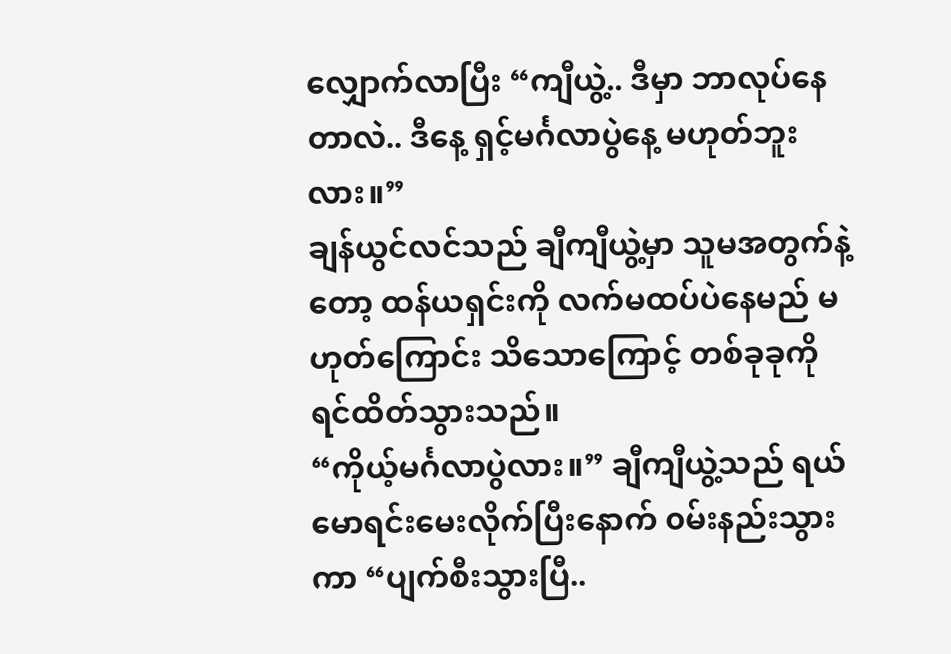လျှောက်လာပြီး “ကျီယွဲ့.. ဒီမှာ ဘာလုပ်နေတာလဲ.. ဒီနေ့ ရှင့်မင်္ဂလာပွဲနေ့ မဟုတ်ဘူးလား။”
ချန်ယွင်လင်သည် ချီကျီယွဲ့မှာ သူမအတွက်နဲ့တော့ ထန်ယရှင်းကို လက်မထပ်ပဲနေမည် မဟုတ်ကြောင်း သိသောကြောင့် တစ်ခုခုကို ရင်ထိတ်သွားသည်။
“ကိုယ့်မင်္ဂလာပွဲလား။” ချီကျီယွဲ့သည် ရယ်မောရင်းမေးလိုက်ပြီးနောက် ၀မ်းနည်းသွားကာ “ပျက်စီးသွားပြီ..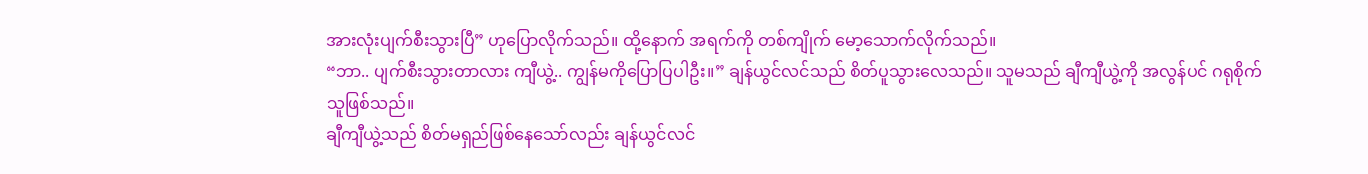အားလုံးပျက်စီးသွားပြီ” ဟုပြောလိုက်သည်။ ထို့နောက် အရက်ကို တစ်ကျိုက် မော့သောက်လိုက်သည်။
“ဘာ.. ပျက်စီးသွားတာလား ကျီယွဲ့.. ကျွန်မကိုပြောပြပါဦး။” ချန်ယွင်လင်သည် စိတ်ပူသွားလေသည်။ သူမသည် ချီကျီယွဲ့ကို အလွန်ပင် ဂရုစိုက်သူဖြစ်သည်။
ချီကျီယွဲ့သည် စိတ်မရှည်ဖြစ်နေသော်လည်း ချန်ယွင်လင်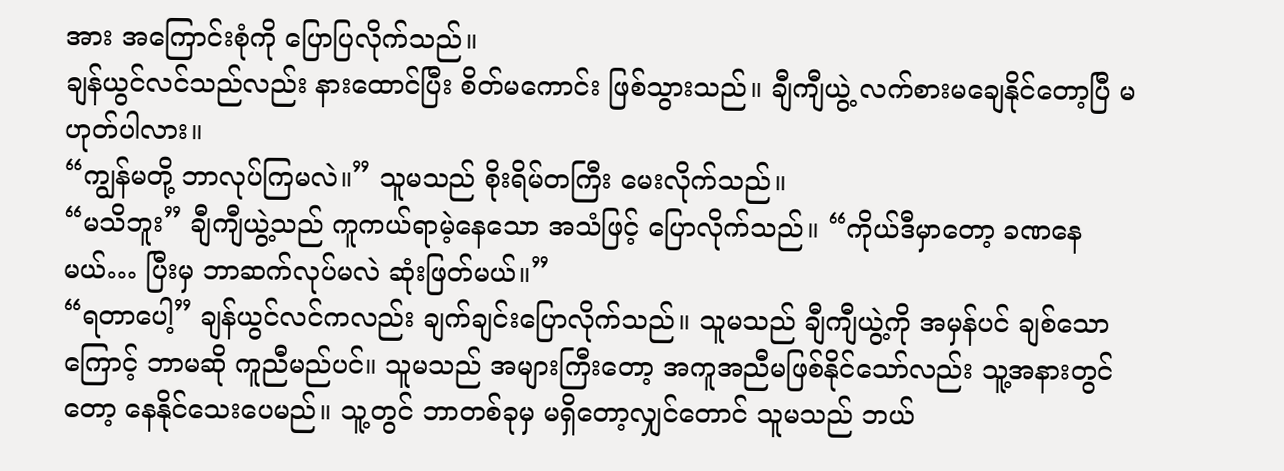အား အကြောင်းစုံကို ပြောပြလိုက်သည်။
ချန်ယွင်လင်သည်လည်း နားထောင်ပြီး စိတ်မကောင်း ဖြစ်သွားသည်။ ချီကျီယွဲ့ လက်စားမချေနိုင်တော့ပြီ မဟုတ်ပါလား။
“ကျွန်မတို့ ဘာလုပ်ကြမလဲ။” သူမသည် စိုးရိမ်တကြီး မေးလိုက်သည်။
“မသိဘူး” ချီကျီယွဲ့သည် ကူကယ်ရာမဲ့နေသော အသံဖြင့် ပြောလိုက်သည်။ “ကိုယ်ဒီမှာတော့ ခဏနေမယ်… ပြီးမှ ဘာဆက်လုပ်မလဲ ဆုံးဖြတ်မယ်။”
“ရတာပေါ့” ချန်ယွင်လင်ကလည်း ချက်ချင်းပြောလိုက်သည်။ သူမသည် ချီကျီယွဲ့ကို အမှန်ပင် ချစ်သောကြောင့် ဘာမဆို ကူညီမည်ပင်။ သူမသည် အများကြီးတော့ အကူအညီမဖြစ်နိုင်သော်လည်း သူ့အနားတွင်တော့ နေနိုင်သေးပေမည်။ သူ့တွင် ဘာတစ်ခုမှ မရှိတော့လျှင်တောင် သူမသည် ဘယ်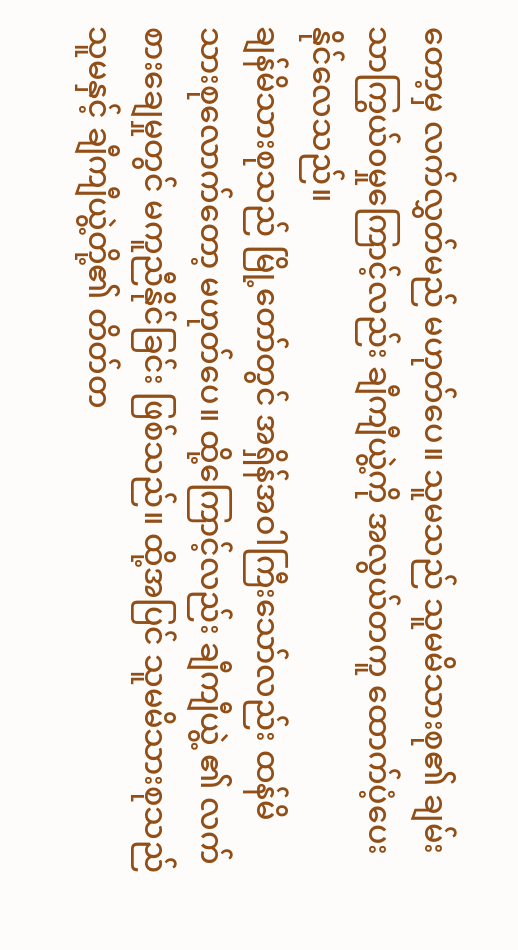တော့မှ လက်လွှတ်မည် မဟုတ်ပေ။ သူမသည် သူမမိသားစု၏ ချမ်းသာကြွယ်၀မှုကြောင့်လည်း ချီကျီယွဲ့ကို အလွယ်တကူ ထောက်ပံ့ပေးနိုင်လေသည်။
ချန်မိသားစုသည် မြို့တော်တွင် အရှိန်အဝါကြီးသော်လည်း ထန်မိသားစုလောက်တော့ မဟုတ်ပေ။ ထို့ကြောင့်လည်း ချီကျီယွဲ့ ၏ လက်စားချေမှုတွင် မကူညီနိုင်ခြင်း ဖြစ်သည်။ ထို့အပြင် သူမမိသားစုသည် သူမနှင့် ချီကျီယွဲ့တို့၏ တိတ်တ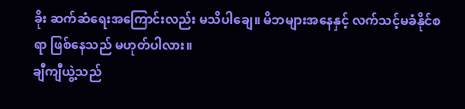ခိုး ဆက်ဆံရေးအကြောင်းလည်း မသိပါချေ။ မိဘများအနေနှင့် လက်သင့်မခံနိုင်စရာ ဖြစ်နေသည် မဟုတ်ပါလား။
ချီကျီယွဲ့သည်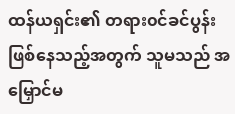ထန်ယရှင်း၏ တရား၀င်ခင်ပွန်း ဖြစ်နေသည့်အတွက် သူမသည် အမြှောင်မ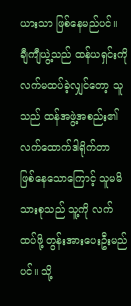ယားသာ ဖြစ်နေမည်ပင်။
ချီကျီယွဲ့သည် ထန်ယရှင်းကို လက်မထပ်ခဲ့လျှင်တော့ သူသည် ထန်အဖွဲ့အစည်း၏ လက်ထောက်ဒါရိုက်တာ ဖြစ်နေသောကြောင့် သူမမိသားစုသည် သူ့ကို လက်ထပ်ဖို့ တွန်းအားပေးဦးမည်ပင်။ သို့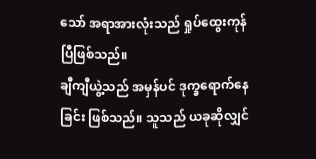သော် အရာအားလုံးသည် ရှုပ်ထွေးကုန်ပြီဖြစ်သည်။
ချီကျီယွဲ့သည် အမှန်ပင် ဒုက္ခရောက်နေခြင်း ဖြစ်သည်။ သူသည် ယခုဆိုလျှင်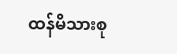ထန်မိသားစု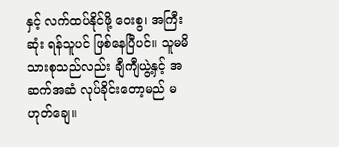နှင့် လက်ထပ်နိုင်ဖို့ ဝေးစွ၊ အကြီးဆုံး ရန်သူပင် ဖြစ်နေပြီပင်။ သူမမိသားစုသည်လည်း ချီကျီယွဲ့နှင့် အဆက်အဆံ လုပ်ခိုင်းတော့မည် မဟုတ်ချေ။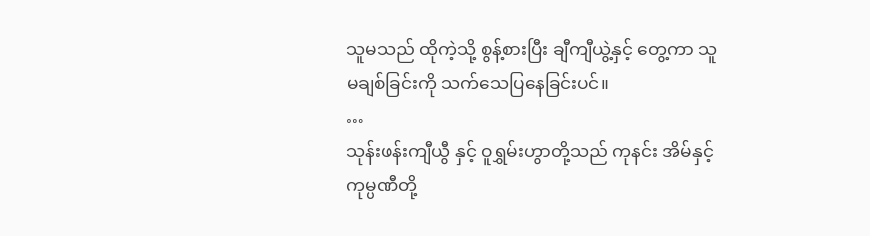သူမသည် ထိုကဲ့သို့ စွန့်စားပြီး ချီကျီယွဲ့နှင့် တွေ့ကာ သူမချစ်ခြင်းကို သက်သေပြနေခြင်းပင်။
…
သုန်းဖန်းကျီယွီ နှင့် ဝူရွှမ်းဟွာတို့သည် ကုနင်း အိမ်နှင့် ကုမ္ပဏီတို့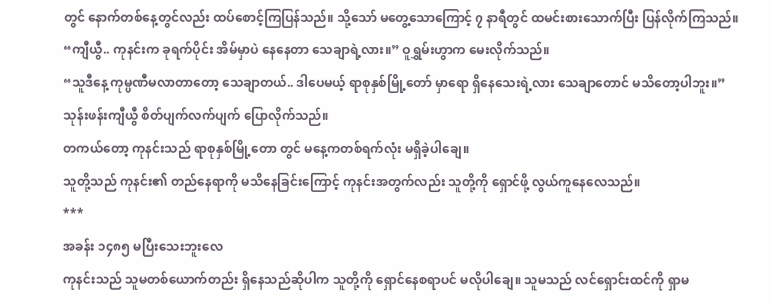တွင် နောက်တစ်နေ့တွင်လည်း ထပ်စောင့်ကြပြန်သည်။ သို့သော် မတွေ့သောကြောင့် ၇ နာရီတွင် ထမင်းစားသောက်ပြီး ပြန်လိုက်ကြသည်။
“ကျီယွီ.. ကုနင်းက ခုရက်ပိုင်း အိမ်မှာပဲ နေနေတာ သေချာရဲ့လား။” ဝူရွှမ်းဟွာက မေးလိုက်သည်။
“သူဒီနေ့ ကုမ္ပဏီမလာတာတော့ သေချာတယ်.. ဒါပေမယ့် ရာစုနှစ်မြို့တော် မှာရော ရှိနေသေးရဲ့လား သေချာတောင် မသိတော့ပါဘူး။” သုန်းဖန်းကျီယွီ စိတ်ပျက်လက်ပျက် ပြောလိုက်သည်။
တကယ်တော့ ကုနင်းသည် ရာစုနှစ်မြို့တော တွင် မနေ့ကတစ်ရက်လုံး မရှိခဲ့ပါချေ။
သူတို့သည် ကုနင်း၏ တည်နေရာကို မသိနေခြင်းကြောင့် ကုနင်းအတွက်လည်း သူတို့ကို ရှောင်ဖို့ လွယ်ကူနေလေသည်။
***
အခန်း ၁၄၈၅ မပြီးသေးဘူးလေ
ကုနင်းသည် သူမတစ်ယောက်တည်း ရှိနေသည်ဆိုပါက သူတို့ကို ရှောင်နေစရာပင် မလိုပါချေ။ သူမသည် လင်ရှောင်းထင်ကို ရှာမ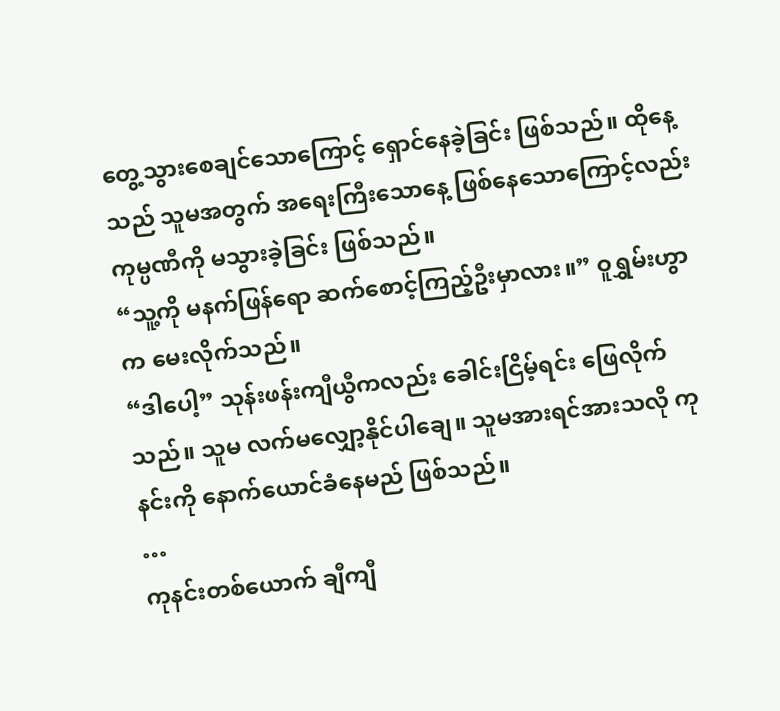တွေ့သွားစေချင်သောကြောင့် ရှောင်နေခဲ့ခြင်း ဖြစ်သည်။ ထိုနေ့သည် သူမအတွက် အရေးကြီးသောနေ့ ဖြစ်နေသောကြောင့်လည်း ကုမ္ပဏီကို မသွားခဲ့ခြင်း ဖြစ်သည်။
“သူ့ကို မနက်ဖြန်ရော ဆက်စောင့်ကြည့်ဦးမှာလား။” ဝူရွှမ်းဟွာက မေးလိုက်သည်။
“ဒါပေါ့” သုန်းဖန်းကျီယွီကလည်း ခေါင်းငြိမ့်ရင်း ဖြေလိုက်သည်။ သူမ လက်မလျှော့နိုင်ပါချေ။ သူမအားရင်အားသလို ကုနင်းကို နောက်ယောင်ခံနေမည် ဖြစ်သည်။
…
ကုနင်းတစ်ယောက် ချီကျီ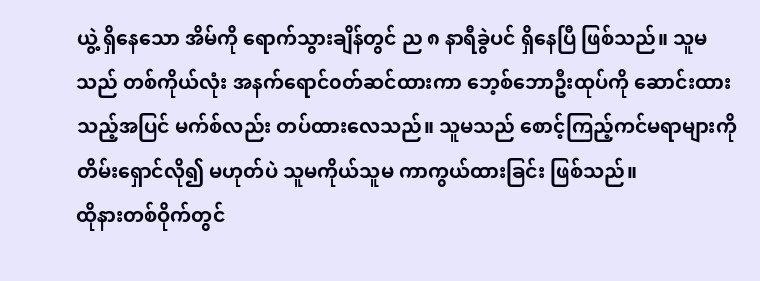ယွဲ့ ရှိနေသော အိမ်ကို ရောက်သွားချိန်တွင် ည ၈ နာရီခွဲပင် ရှိနေပြီ ဖြစ်သည်။ သူမသည် တစ်ကိုယ်လုံး အနက်ရောင်၀တ်ဆင်ထားကာ ဘေ့စ်ဘောဦးထုပ်ကို ဆောင်းထားသည့်အပြင် မက်စ်လည်း တပ်ထားလေသည်။ သူမသည် စောင့်ကြည့်ကင်မရာများကို တိမ်းရှောင်လို၍ မဟုတ်ပဲ သူမကိုယ်သူမ ကာကွယ်ထားခြင်း ဖြစ်သည်။
ထိုနားတစ်ဝိုက်တွင်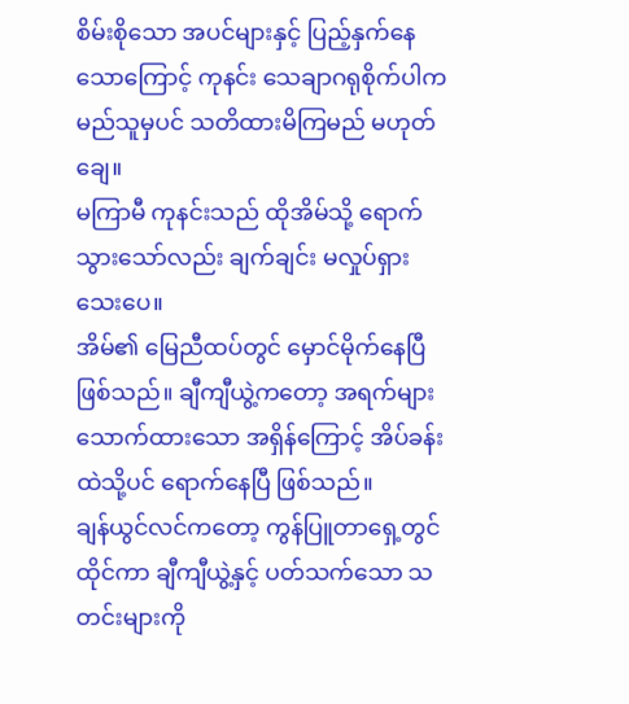စိမ်းစိုသော အပင်များနှင့် ပြည့်နှက်နေသောကြောင့် ကုနင်း သေချာဂရုစိုက်ပါက မည်သူမှပင် သတိထားမိကြမည် မဟုတ်ချေ။
မကြာမီ ကုနင်းသည် ထိုအိမ်သို့ ရောက်သွားသော်လည်း ချက်ချင်း မလှုပ်ရှားသေးပေ။
အိမ်၏ မြေညီထပ်တွင် မှောင်မိုက်နေပြီ ဖြစ်သည်။ ချီကျီယွဲ့ကတော့ အရက်များသောက်ထားသော အရှိန်ကြောင့် အိပ်ခန်းထဲသို့ပင် ရောက်နေပြီ ဖြစ်သည်။
ချန်ယွင်လင်ကတော့ ကွန်ပြူတာရှေ့တွင်ထိုင်ကာ ချီကျီယွဲ့နှင့် ပတ်သက်သော သတင်းများကို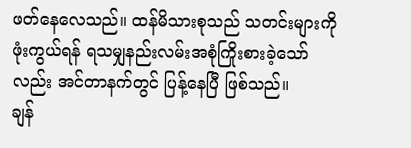ဖတ်နေလေသည်။ ထန်မိသားစုသည် သတင်းများကို ဖုံးကွယ်ရန် ရသမျှနည်းလမ်းအစုံကြိုးစားခဲ့သော်လည်း အင်တာနက်တွင် ပြန့်နေပြီ ဖြစ်သည်။
ချန်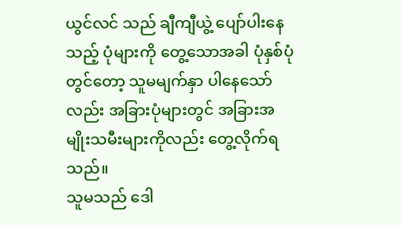ယွင်လင် သည် ချီကျီယွဲ့ ပျော်ပါးနေသည့် ပုံများကို တွေ့သောအခါ ပုံနှစ်ပုံတွင်တော့ သူမမျက်နှာ ပါနေသော်လည်း အခြားပုံများတွင် အခြားအမျိုးသမီးများကိုလည်း တွေ့လိုက်ရသည်။
သူမသည် ဒေါ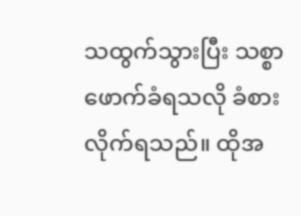သထွက်သွားပြီး သစ္စာဖောက်ခံရသလို ခံစားလိုက်ရသည်။ ထိုအ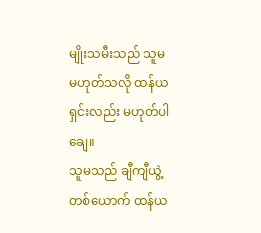မျိုးသမီးသည် သူမ မဟုတ်သလို ထန်ယရှင်းလည်း မဟုတ်ပါချေ။
သူမသည် ချီကျီယွဲ့တစ်ယောက် ထန်ယ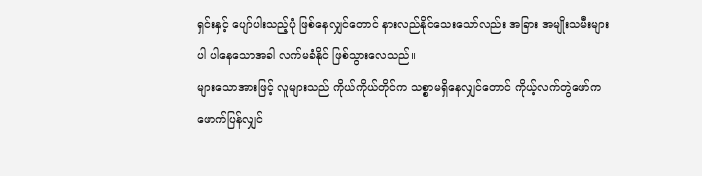ရှင်းနှင့် ပျော်ပါးသည့်ပုံ ဖြစ်နေလျှင်တောင် နားလည်နိုင်သေးသော်လည်း အခြား အမျိုးသမီးများပါ ပါနေသောအခါ လက်မခံနိုင် ဖြစ်သွားလေသည်။
များသောအားဖြင့် လူများသည် ကိုယ်ကိုယ်တိုင်က သစ္စာမရှိနေလျှင်တောင် ကိုယ့်လက်တွဲဖော်က ဖောက်ပြန်လျှင်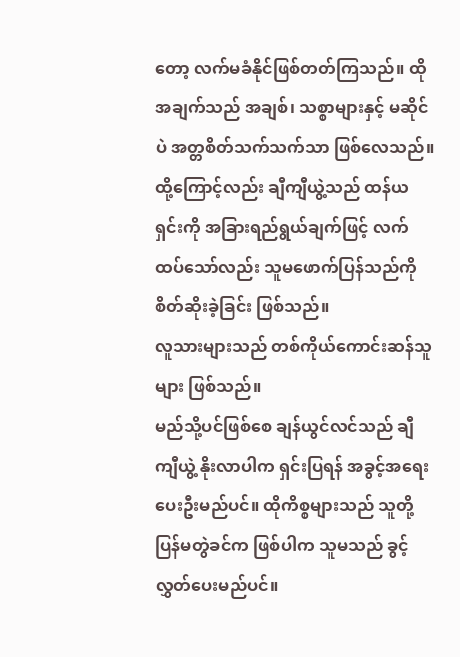တော့ လက်မခံနိုင်ဖြစ်တတ်ကြသည်။ ထိုအချက်သည် အချစ်၊ သစ္စာများနှင့် မဆိုင်ပဲ အတ္တစိတ်သက်သက်သာ ဖြစ်လေသည်။ ထို့ကြောင့်လည်း ချီကျီယွဲ့သည် ထန်ယရှင်းကို အခြားရည်ရွယ်ချက်ဖြင့် လက်ထပ်သော်လည်း သူမဖောက်ပြန်သည်ကို စိတ်ဆိုးခဲ့ခြင်း ဖြစ်သည်။
လူသားများသည် တစ်ကိုယ်ကောင်းဆန်သူများ ဖြစ်သည်။
မည်သို့ပင်ဖြစ်စေ ချန်ယွင်လင်သည် ချီကျီယွဲ့ နိုးလာပါက ရှင်းပြရန် အခွင့်အရေးပေးဦးမည်ပင်။ ထိုကိစ္စများသည် သူတို့ပြန်မတွဲခင်က ဖြစ်ပါက သူမသည် ခွင့်လွှတ်ပေးမည်ပင်။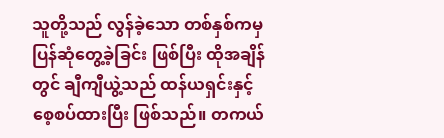သူတို့သည် လွန်ခဲ့သော တစ်နှစ်ကမှ ပြန်ဆုံတွေ့ခဲ့ခြင်း ဖြစ်ပြီး ထိုအချိန်တွင် ချီကျီယွဲ့သည် ထန်ယရှင်းနှင့် စေ့စပ်ထားပြီး ဖြစ်သည်။ တကယ်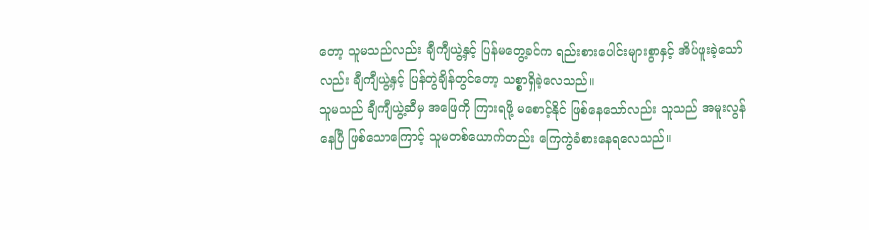တော့ သူမသည်လည်း ချီကျီယွဲ့နှင့် ပြန်မတွေ့ခင်က ရည်းစားပေါင်းများစွာနှင့် အိပ်ဖူးခဲ့သော်လည်း ချီကျီယွဲ့နှင့် ပြန်တွဲချိန်တွင်တော့ သစ္စာရှိခဲ့လေသည်။
သူမသည် ချီကျီယွဲ့ဆီမှ အဖြေကို ကြားရဖို့ မစောင့်နိုင် ဖြစ်နေသော်လည်း သူသည် အမူးလွန်နေပြီ ဖြစ်သောကြောင့် သူမတစ်ယောက်တည်း ကြေကွဲခံစားနေရလေသည်။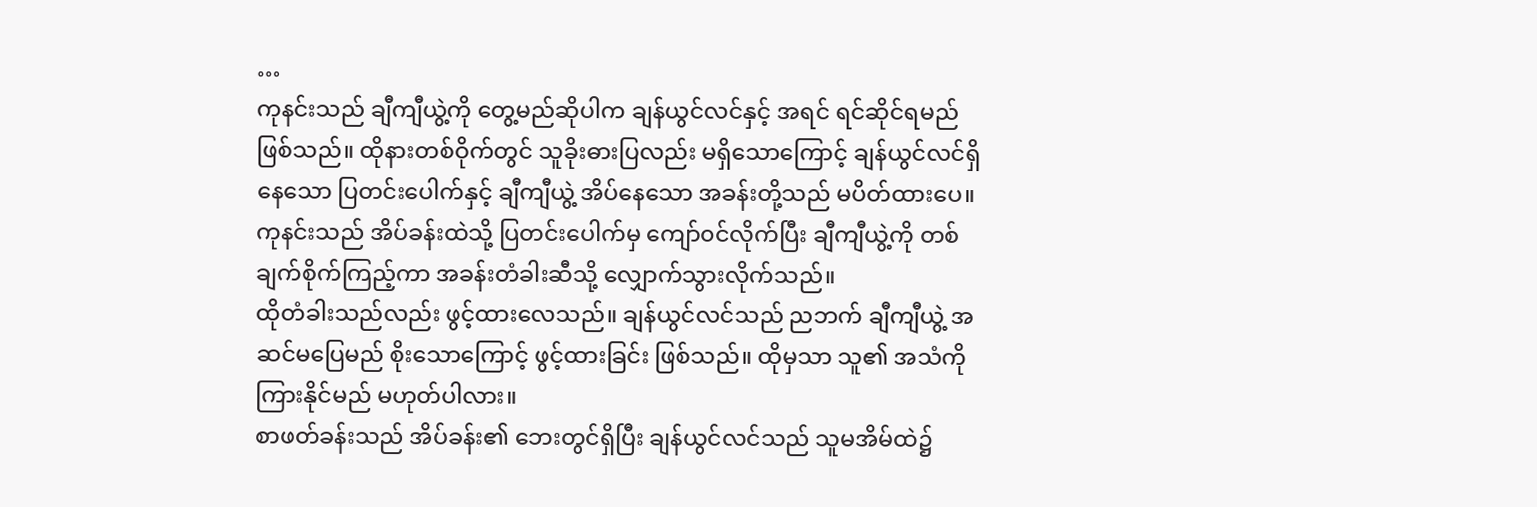…
ကုနင်းသည် ချီကျီယွဲ့ကို တွေ့မည်ဆိုပါက ချန်ယွင်လင်နှင့် အရင် ရင်ဆိုင်ရမည် ဖြစ်သည်။ ထိုနားတစ်ဝိုက်တွင် သူခိုးဓားပြလည်း မရှိသောကြောင့် ချန်ယွင်လင်ရှိနေသော ပြတင်းပေါက်နှင့် ချီကျီယွဲ့ အိပ်နေသော အခန်းတို့သည် မပိတ်ထားပေ။
ကုနင်းသည် အိပ်ခန်းထဲသို့ ပြတင်းပေါက်မှ ကျော်၀င်လိုက်ပြီး ချီကျီယွဲ့ကို တစ်ချက်စိုက်ကြည့်ကာ အခန်းတံခါးဆီသို့ လျှောက်သွားလိုက်သည်။
ထိုတံခါးသည်လည်း ဖွင့်ထားလေသည်။ ချန်ယွင်လင်သည် ညဘက် ချီကျီယွဲ့ အဆင်မပြေမည် စိုးသောကြောင့် ဖွင့်ထားခြင်း ဖြစ်သည်။ ထိုမှသာ သူ၏ အသံကို ကြားနိုင်မည် မဟုတ်ပါလား။
စာဖတ်ခန်းသည် အိပ်ခန်း၏ ဘေးတွင်ရှိပြီး ချန်ယွင်လင်သည် သူမအိမ်ထဲ၌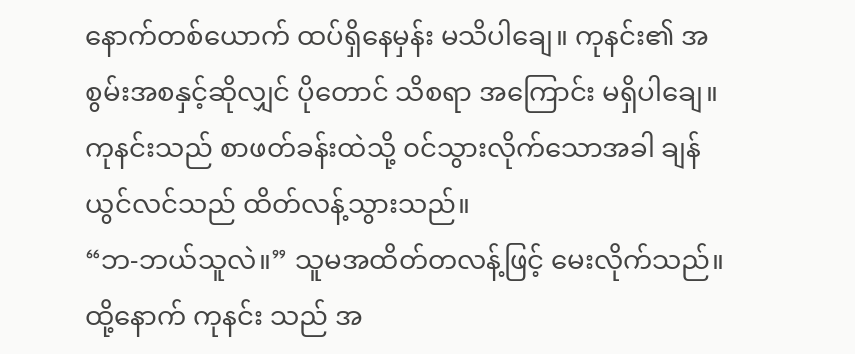နောက်တစ်ယောက် ထပ်ရှိနေမှန်း မသိပါချေ။ ကုနင်း၏ အစွမ်းအစနှင့်ဆိုလျှင် ပိုတောင် သိစရာ အကြောင်း မရှိပါချေ။
ကုနင်းသည် စာဖတ်ခန်းထဲသို့ ၀င်သွားလိုက်သောအခါ ချန်ယွင်လင်သည် ထိတ်လန့်သွားသည်။
“ဘ-ဘယ်သူလဲ။” သူမအထိတ်တလန့်ဖြင့် မေးလိုက်သည်။
ထို့နောက် ကုနင်း သည် အ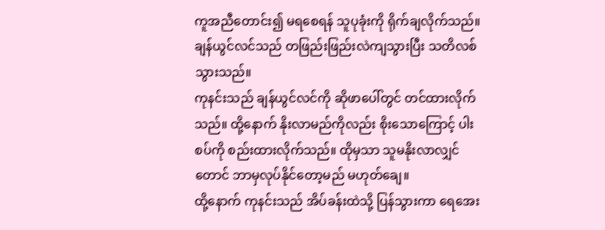ကူအညီတောင်း၍ မရစေရန် သူပုခုံးကို ရိုက်ချလိုက်သည်။ ချန်ယွင်လင်သည် တဖြည်းဖြည်းလဲကျသွားပြီး သတိလစ်သွားသည်။
ကုနင်းသည် ချန်ယွင်လင်ကို ဆိုဖာပေါ်တွင် တင်ထားလိုက်သည်။ ထို့နောက် နိုးလာမည်ကိုလည်း စိုးသောကြောင့် ပါးစပ်ကို စည်းထားလိုက်သည်။ ထိုမှသာ သူမနိုးလာလျှင်တောင် ဘာမှလုပ်နိုင်တော့မည် မဟုတ်ချေ။
ထို့နောက် ကုနင်းသည် အိပ်ခန်းထဲသို့ ပြန်သွားကာ ရေအေး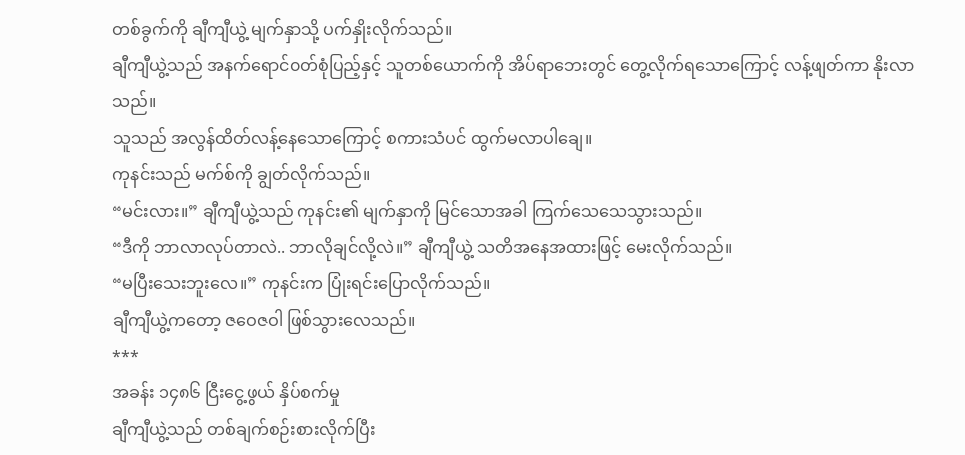တစ်ခွက်ကို ချီကျီယွဲ့ မျက်နှာသို့ ပက်နှိုးလိုက်သည်။
ချီကျီယွဲ့သည် အနက်ရောင်၀တ်စုံပြည့်နှင့် သူတစ်ယောက်ကို အိပ်ရာဘေးတွင် တွေ့လိုက်ရသောကြောင့် လန့်ဖျတ်ကာ နိုးလာသည်။
သူသည် အလွန်ထိတ်လန့်နေသောကြောင့် စကားသံပင် ထွက်မလာပါချေ။
ကုနင်းသည် မက်စ်ကို ချွတ်လိုက်သည်။
“မင်းလား။” ချီကျီယွဲ့သည် ကုနင်း၏ မျက်နှာကို မြင်သောအခါ ကြက်သေသေသွားသည်။
“ဒီကို ဘာလာလုပ်တာလဲ.. ဘာလိုချင်လို့လဲ။” ချီကျီယွဲ့ သတိအနေအထားဖြင့် မေးလိုက်သည်။
“မပြီးသေးဘူးလေ။” ကုနင်းက ပြုံးရင်းပြောလိုက်သည်။
ချီကျီယွဲ့ကတော့ ဇဝေဇဝါ ဖြစ်သွားလေသည်။
***
အခန်း ၁၄၈၆ ငြီးငွေ့ဖွယ် နှိပ်စက်မှု
ချီကျီယွဲ့သည် တစ်ချက်စဉ်းစားလိုက်ပြီး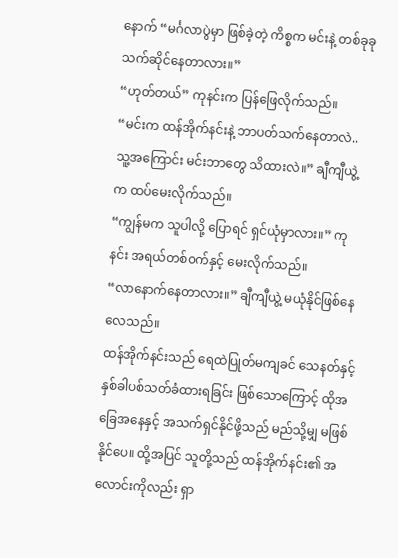နောက် “မင်္ဂလာပွဲမှာ ဖြစ်ခဲ့တဲ့ ကိစ္စက မင်းနဲ့ တစ်ခုခု သက်ဆိုင်နေတာလား။”
“ဟုတ်တယ်” ကုနင်းက ပြန်ဖြေလိုက်သည်။
“မင်းက ထန်အိုက်နင်းနဲ့ ဘာပတ်သက်နေတာလဲ.. သူ့အကြောင်း မင်းဘာတွေ သိထားလဲ။” ချီကျီယွဲ့က ထပ်မေးလိုက်သည်။
“ကျွန်မက သူပါလို့ ပြောရင် ရှင်ယုံမှာလား။” ကုနင်း အရယ်တစ်၀က်နှင့် မေးလိုက်သည်။
“လာနောက်နေတာလား။” ချီကျီယွဲ့ မယုံနိုင်ဖြစ်နေလေသည်။
ထန်အိုက်နင်းသည် ရေထဲပြုတ်မကျခင် သေနတ်နှင့် နှစ်ခါပစ်သတ်ခံထားရခြင်း ဖြစ်သောကြောင့် ထိုအခြေအနေနှင့် အသက်ရှင်နိုင်ဖို့သည် မည်သို့မျှ မဖြစ်နိုင်ပေ။ ထို့အပြင် သူတို့သည် ထန်အိုက်နင်း၏ အလောင်းကိုလည်း ရှာ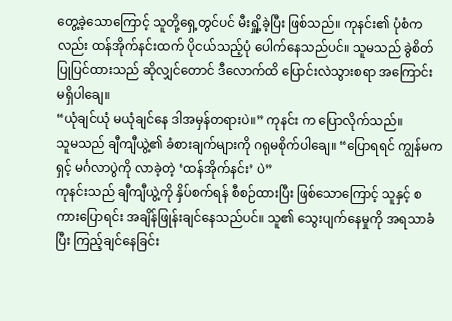တွေ့ခဲ့သောကြောင့် သူတို့ရှေ့တွင်ပင် မီးရှိူ့ခဲ့ပြီး ဖြစ်သည်။ ကုနင်း၏ ပုံစံကလည်း ထန်အိုက်နင်းထက် ပိုငယ်သည့်ပုံ ပေါက်နေသည်ပင်။ သူမသည် ခွဲစိတ်ပြုပြင်ထားသည် ဆိုလျှင်တောင် ဒီလောက်ထိ ပြောင်းလဲသွားစရာ အကြောင်း မရှိပါချေ။
“ယုံချင်ယုံ မယုံချင်နေ ဒါအမှန်တရားပဲ။” ကုနင်း က ပြောလိုက်သည်။
သူမသည် ချီကျီယွဲ့၏ ခံစားချက်များကို ဂရုမစိုက်ပါချေ။ “ပြောရရင် ကျွန်မက ရှင့် မင်္ဂလာပွဲကို လာခဲ့တဲ့ ‘ထန်အိုက်နင်း’ ပဲ”
ကုနင်းသည် ချီကျီယွဲ့ကို နှိပ်စက်ရန် စီစဉ်ထားပြီး ဖြစ်သောကြောင့် သူနှင့် စကားပြောရင်း အချိန်ဖြုန်းချင်နေသည်ပင်။ သူ၏ သွေးပျက်နေမှုကို အရသာခံပြီး ကြည့်ချင်နေခြင်း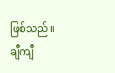ဖြစ်သည်။
ချီကျီ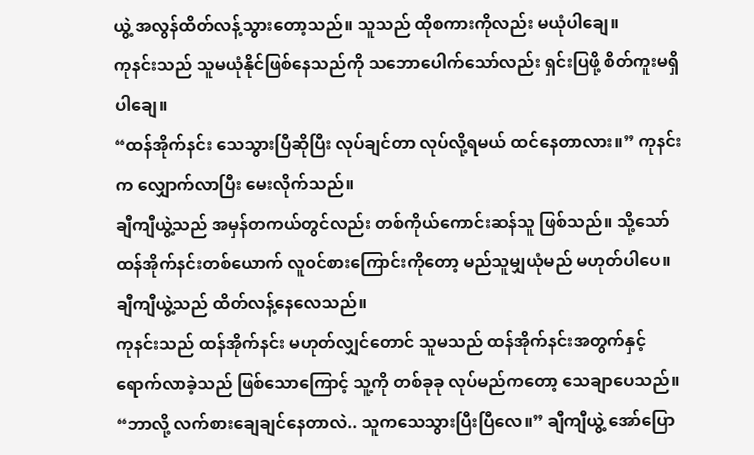ယွဲ့ အလွန်ထိတ်လန့်သွားတော့သည်။ သူသည် ထိုစကားကိုလည်း မယုံပါချေ။
ကုနင်းသည် သူမယုံနိုင်ဖြစ်နေသည်ကို သဘောပေါက်သော်လည်း ရှင်းပြဖို့ စိတ်ကူးမရှိပါချေ။
“ထန်အိုက်နင်း သေသွားပြီဆိုပြီး လုပ်ချင်တာ လုပ်လို့ရမယ် ထင်နေတာလား။” ကုနင်း က လျှောက်လာပြီး မေးလိုက်သည်။
ချီကျီယွဲ့သည် အမှန်တကယ်တွင်လည်း တစ်ကိုယ်ကောင်းဆန်သူ ဖြစ်သည်။ သို့သော် ထန်အိုက်နင်းတစ်ယောက် လူ၀င်စားကြောင်းကိုတော့ မည်သူမျှယုံမည် မဟုတ်ပါပေ။
ချီကျီယွဲ့သည် ထိတ်လန့်နေလေသည်။
ကုနင်းသည် ထန်အိုက်နင်း မဟုတ်လျှင်တောင် သူမသည် ထန်အိုက်နင်းအတွက်နှင့် ရောက်လာခဲ့သည် ဖြစ်သောကြောင့် သူ့ကို တစ်ခုခု လုပ်မည်ကတော့ သေချာပေသည်။
“ဘာလို့ လက်စားချေချင်နေတာလဲ.. သူကသေသွားပြီးပြီလေ။” ချီကျီယွဲ့ အော်ပြော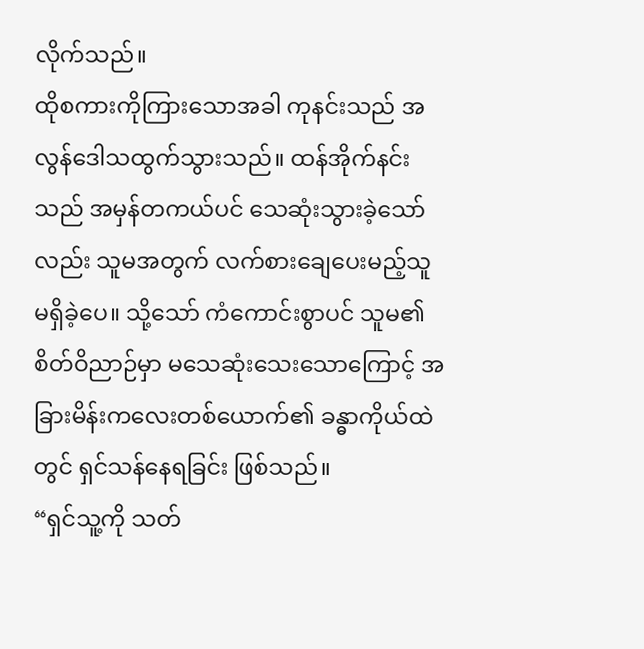လိုက်သည်။
ထိုစကားကိုကြားသောအခါ ကုနင်းသည် အလွန်ဒေါသထွက်သွားသည်။ ထန်အိုက်နင်းသည် အမှန်တကယ်ပင် သေဆုံးသွားခဲ့သော်လည်း သူမအတွက် လက်စားချေပေးမည့်သူ မရှိခဲ့ပေ။ သို့သော် ကံကောင်းစွာပင် သူမ၏ စိတ်ဝိညာဉ်မှာ မသေဆုံးသေးသောကြောင့် အခြားမိန်းကလေးတစ်ယောက်၏ ခန္ဓာကိုယ်ထဲတွင် ရှင်သန်နေရခြင်း ဖြစ်သည်။
“ရှင်သူ့ကို သတ်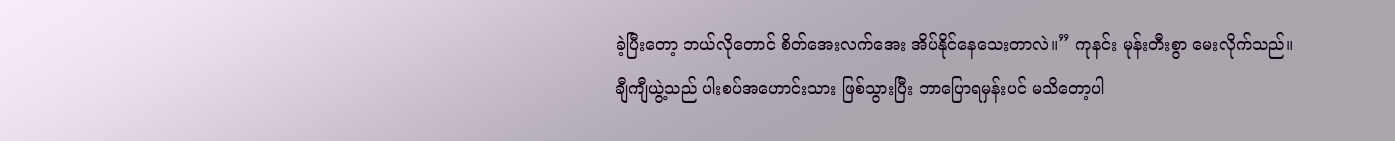ခဲ့ပြီးတော့ ဘယ်လိုတောင် စိတ်အေးလက်အေး အိပ်နိုင်နေသေးတာလဲ။” ကုနင်း မုန်းတီးစွာ မေးလိုက်သည်။
ချီကျီယွဲ့သည် ပါးစပ်အဟောင်းသား ဖြစ်သွားပြီး ဘာပြောရမှန်းပင် မသိတော့ပါ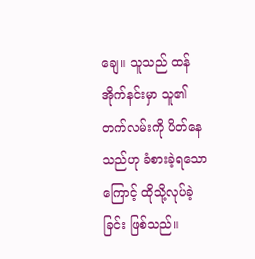ချေ။ သူသည် ထန်အိုက်နင်းမှာ သူ၏ တက်လမ်းကို ပိတ်နေသည်ဟု ခံစားခဲ့ရသောကြောင့် ထိုသို့လုပ်ခဲ့ခြင်း ဖြစ်သည်။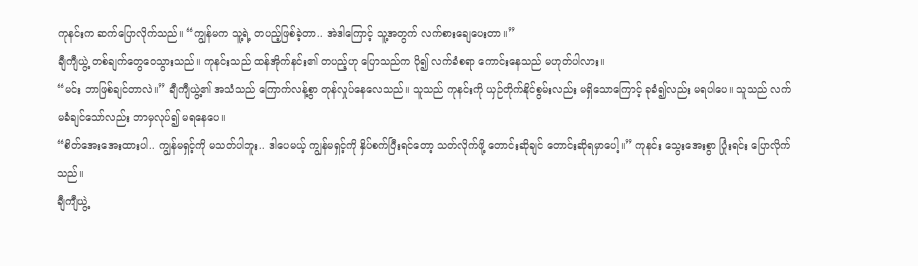ကုနင်းက ဆက်ပြောလိုက်သည်။ “ကျွန်မက သူ့ရဲ့ တပည့်ဖြစ်ခဲ့တာ.. အဲဒါကြောင့် သူ့အတွက် လက်စားချေပေးတာ။”
ချီကျီယွဲ့ တစ်ချက်တွေဝေသွားသည်။ ကုနင်းသည် ထန်အိုက်နင်း၏ တပည့်ဟု ပြောသည်က ပို၍ လက်ခံစရာ ကောင်းနေသည် မဟုတ်ပါလား။
“မင်း ဘာဖြစ်ချင်တာလဲ။” ချီကျီယွဲ့၏ အသံသည် ကြောက်လန့်စွာ တုန်လှုပ်နေလေသည်။ သူသည် ကုနင်းကို ယှဉ်တိုက်နိုင်စွမ်းလည်း မရှိသောကြောင့် ခုခံ၍လည်း မရပါပေ။ သူသည် လက်မခံချင်သော်လည်း ဘာမှလုပ်၍ မရနေပေ။
“စိတ်အေးအေးထားပါ.. ကျွန်မရှင့်ကို မသတ်ပါဘူး.. ဒါပေမယ့် ကျွန်မရှင့်ကို နှိပ်စက်ပြီးရင်တော့ သတ်လိုက်ဖို့ တောင်းဆိုချင် တောင်းဆိုရမှာပေါ့။” ကုနင်း သွေးအေးစွာ ပြုံးရင်း ပြောလိုက်သည်။
ချီကျီယွဲ့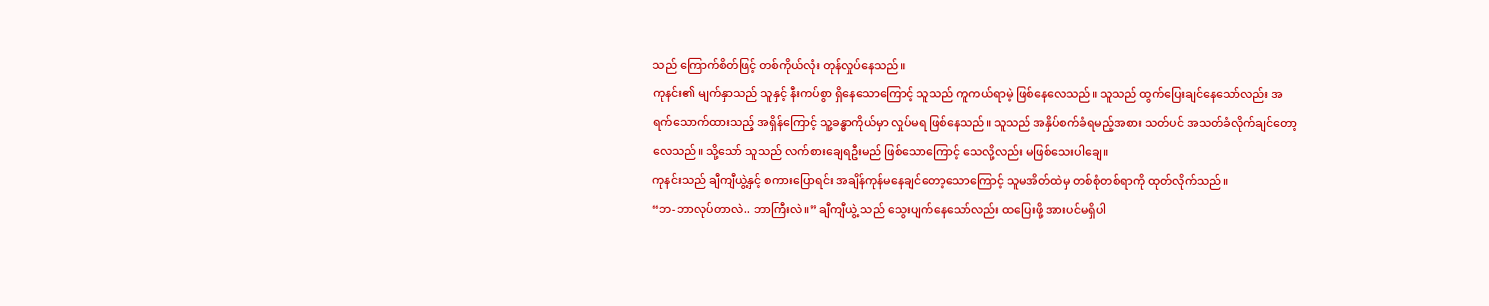သည် ကြောက်စိတ်ဖြင့် တစ်ကိုယ်လုံး တုန်လှုပ်နေသည်။
ကုနင်း၏ မျက်နှာသည် သူနှင့် နီးကပ်စွာ ရှိနေသောကြောင့် သူသည် ကူကယ်ရာမဲ့ ဖြစ်နေလေသည်။ သူသည် ထွက်ပြေးချင်နေသော်လည်း အရက်သောက်ထားသည့် အရှိန်ကြောင့် သူ့ခန္ဓာကိုယ်မှာ လှုပ်မရ ဖြစ်နေသည်။ သူသည် အနှိပ်စက်ခံရမည့်အစား သတ်ပင် အသတ်ခံလိုက်ချင်တော့လေသည်။ သို့သော် သူသည် လက်စားချေရဦးမည် ဖြစ်သောကြောင့် သေလို့လည်း မဖြစ်သေးပါချေ။
ကုနင်းသည် ချီကျီယွဲ့နှင့် စကားပြောရင်း အချိန်ကုန်မနေချင်တော့သောကြောင့် သူမအိတ်ထဲမှ တစ်စုံတစ်ရာကို ထုတ်လိုက်သည်။
“ဘ-ဘာလုပ်တာလဲ.. ဘာကြီးလဲ။” ချီကျီယွဲ့ သည် သွေးပျက်နေသော်လည်း ထပြေးဖို့ အားပင်မရှိပါ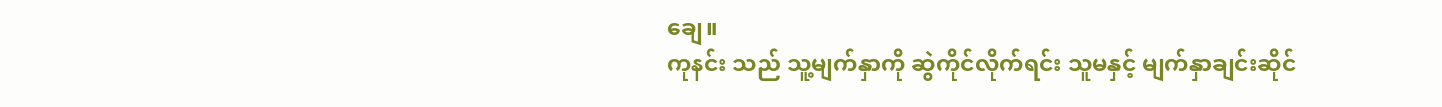ချေ။
ကုနင်း သည် သူ့မျက်နှာကို ဆွဲကိုင်လိုက်ရင်း သူမနှင့် မျက်နှာချင်းဆိုင်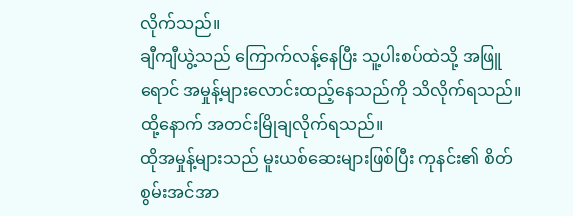လိုက်သည်။
ချီကျီယွဲ့သည် ကြောက်လန့်နေပြီး သူ့ပါးစပ်ထဲသို့ အဖြူရောင် အမှုန့်များလောင်းထည့်နေသည်ကို သိလိုက်ရသည်။ ထို့နောက် အတင်းမြိုချလိုက်ရသည်။
ထိုအမှုန့်များသည် မူးယစ်ဆေးများဖြစ်ပြီး ကုနင်း၏ စိတ်စွမ်းအင်အာ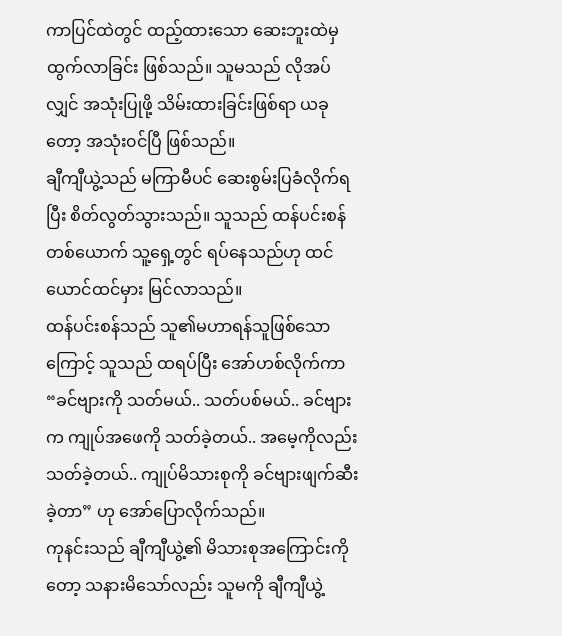ကာပြင်ထဲတွင် ထည့်ထားသော ဆေးဘူးထဲမှ ထွက်လာခြင်း ဖြစ်သည်။ သူမသည် လိုအပ်လျှင် အသုံးပြုဖို့ သိမ်းထားခြင်းဖြစ်ရာ ယခုတော့ အသုံး၀င်ပြီ ဖြစ်သည်။
ချီကျီယွဲ့သည် မကြာမီပင် ဆေးစွမ်းပြခံလိုက်ရပြီး စိတ်လွတ်သွားသည်။ သူသည် ထန်ပင်းစန် တစ်ယောက် သူ့ရှေ့တွင် ရပ်နေသည်ဟု ထင်ယောင်ထင်မှား မြင်လာသည်။
ထန်ပင်းစန်သည် သူ၏မဟာရန်သူဖြစ်သောကြောင့် သူသည် ထရပ်ပြီး အော်ဟစ်လိုက်ကာ “ခင်ဗျားကို သတ်မယ်.. သတ်ပစ်မယ်.. ခင်ဗျားက ကျုပ်အဖေကို သတ်ခဲ့တယ်.. အမေ့ကိုလည်း သတ်ခဲ့တယ်.. ကျုပ်မိသားစုကို ခင်ဗျားဖျက်ဆီးခဲ့တာ” ဟု အော်ပြောလိုက်သည်။
ကုနင်းသည် ချီကျီယွဲ့၏ မိသားစုအကြောင်းကိုတော့ သနားမိသော်လည်း သူမကို ချီကျီယွဲ့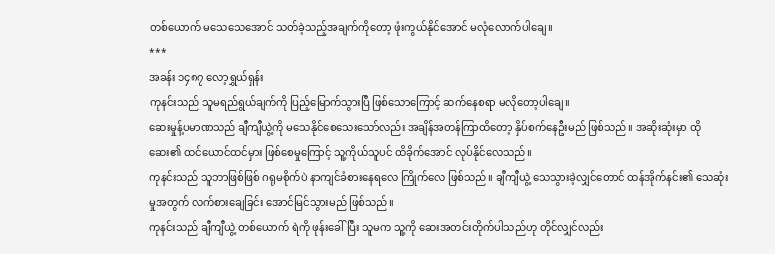တစ်ယောက် မသေသေအောင် သတ်ခဲ့သည့်အချက်ကိုတော့ ဖုံးကွယ်နိုင်အောင် မလုံလောက်ပါချေ။
***
အခန်း ၁၄၈၇ လော့ရွှယ်ရှန်း
ကုနင်းသည် သူမရည်ရွယ်ချက်ကို ပြည့်မြောက်သွားပြီ ဖြစ်သောကြောင့် ဆက်နေစရာ မလိုတော့ပါချေ။
ဆေးမှုန့်ပမာဏသည် ချီကျီယွဲ့ကို မသေနိုင်စေသေးသော်လည်း အချိန်အတန်ကြာထိတော့ နှိပ်စက်နေဦးမည် ဖြစ်သည်။ အဆိုးဆုံးမှာ ထိုဆေး၏ ထင်ယောင်ထင်မှား ဖြစ်စေမှုကြောင့် သူ့ကိုယ်သူပင် ထိခိုက်အောင် လုပ်နိုင်လေသည်။
ကုနင်းသည် သူဘာဖြစ်ဖြစ် ဂရုမစိုက်ပဲ နာကျင်ခံစားနေရလေ ကြိုက်လေ ဖြစ်သည်။ ချီကျီယွဲ့ သေသွားခဲ့လျှင်တောင် ထန်အိုက်နင်း၏ သေဆုံးမှုအတွက် လက်စားချေခြင်း အောင်မြင်သွားမည် ဖြစ်သည်။
ကုနင်းသည် ချီကျီယွဲ့ တစ်ယောက် ရဲကို ဖုန်းခေါ်ပြီး သူမက သူ့ကို ဆေးအတင်းတိုက်ပါသည်ဟု တိုင်လျှင်လည်း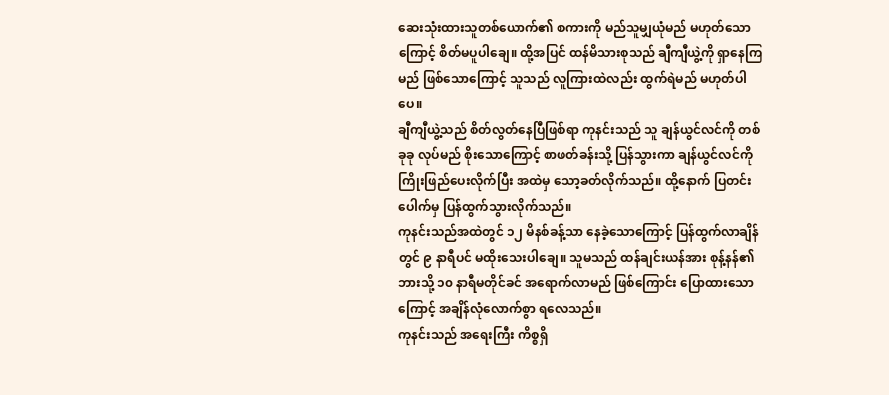ဆေးသုံးထားသူတစ်ယောက်၏ စကားကို မည်သူမျှယုံမည် မဟုတ်သောကြောင့် စိတ်မပူပါချေ။ ထို့အပြင် ထန်မိသားစုသည် ချီကျီယွဲ့ကို ရှာနေကြမည် ဖြစ်သောကြောင့် သူသည် လူကြားထဲလည်း ထွက်ရဲမည် မဟုတ်ပါပေ။
ချီကျီယွဲ့သည် စိတ်လွတ်နေပြီဖြစ်ရာ ကုနင်းသည် သူ ချန်ယွင်လင်ကို တစ်ခုခု လုပ်မည် စိုးသောကြောင့် စာဖတ်ခန်းသို့ ပြန်သွားကာ ချန်ယွင်လင်ကို ကြိုးဖြည်ပေးလိုက်ပြီး အထဲမှ သော့ခတ်လိုက်သည်။ ထို့နောက် ပြတင်းပေါက်မှ ပြန်ထွက်သွားလိုက်သည်။
ကုနင်းသည်အထဲတွင် ၁၂ မိနစ်ခန့်သာ နေခဲ့သောကြောင့် ပြန်ထွက်လာချိန်တွင် ၉ နာရီပင် မထိုးသေးပါချေ။ သူမသည် ထန်ချင်းယန်အား စုန့်နန်၏ ဘားသို့ ၁၀ နာရီမတိုင်ခင် အရောက်လာမည် ဖြစ်ကြောင်း ပြောထားသောကြောင့် အချိန်လုံလောက်စွာ ရလေသည်။
ကုနင်းသည် အရေးကြီး ကိစ္စရှိ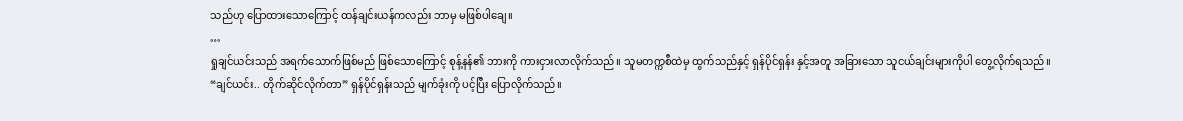သည်ဟု ပြောထားသောကြောင့် ထန်ချင်းယန်ကလည်း ဘာမှ မဖြစ်ပါချေ။
…
ရှုချင်ယင်းသည် အရက်သောက်ဖြစ်မည် ဖြစ်သောကြောင့် စုန့်နန်၏ ဘားကို ကားငှားလာလိုက်သည်။ သူမတက္ကစီထဲမှ ထွက်သည်နှင့် ရှန်ပိုင်ရှန်း နှင့်အတူ အခြားသော သူငယ်ချင်းများကိုပါ တွေ့လိုက်ရသည်။
“ချင်ယင်း.. တိုက်ဆိုင်လိုက်တာ” ရှန်ပိုင်ရှန်းသည် မျက်ခုံးကို ပင့်ပြီး ပြောလိုက်သည်။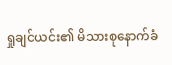ရှုချင်ယင်း၏ မိသားစုနောက်ခံ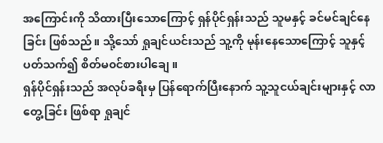အကြောင်းကို သိထားပြီးသောကြောင့် ရှန်ပိုင်ရှန်းသည် သူမနှင့် ခင်မင်ချင်နေခြင်း ဖြစ်သည်။ သို့သော် ရှုချင်ယင်းသည် သူ့ကို မုန်းနေသောကြောင့် သူနှင့် ပတ်သက်၍ စိတ်မ၀င်စားပါချေ။
ရှန်ပိုင်ရှန်းသည် အလုပ်ခရီးမှ ပြန်ရောက်ပြီးနောက် သူ့သူငယ်ချင်းများနှင့် လာတွေ့ခြင်း ဖြစ်ရာ ရှုချင်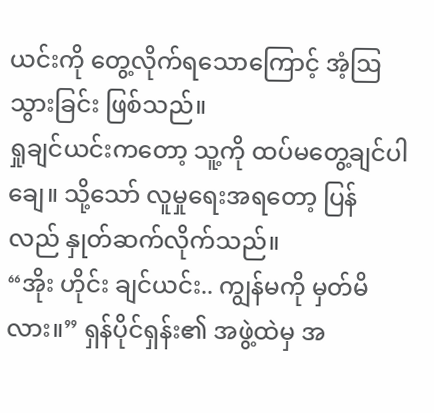ယင်းကို တွေ့လိုက်ရသောကြောင့် အံ့ဩသွားခြင်း ဖြစ်သည်။
ရှုချင်ယင်းကတော့ သူ့ကို ထပ်မတွေ့ချင်ပါချေ။ သို့သော် လူမှုရေးအရတော့ ပြန်လည် နှုတ်ဆက်လိုက်သည်။
“အိုး ဟိုင်း ချင်ယင်း.. ကျွန်မကို မှတ်မိလား။” ရှန်ပိုင်ရှန်း၏ အဖွဲ့ထဲမှ အ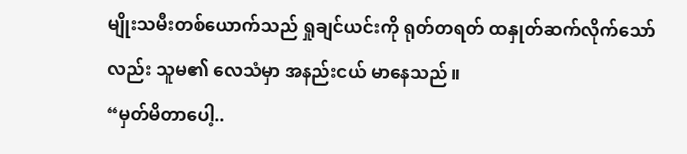မျိုးသမီးတစ်ယောက်သည် ရှုချင်ယင်းကို ရုတ်တရတ် ထနှုတ်ဆက်လိုက်သော်လည်း သူမ၏ လေသံမှာ အနည်းငယ် မာနေသည်။
“မှတ်မိတာပေါ့..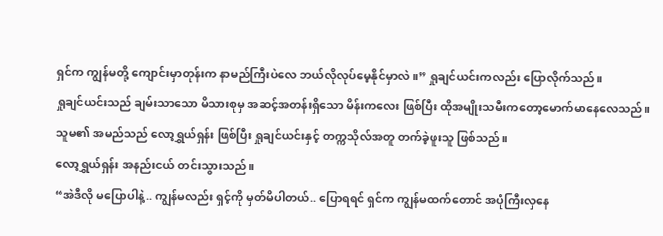ရှင်က ကျွန်မတို့ ကျောင်းမှာတုန်းက နာမည်ကြီးပဲလေ ဘယ်လိုလုပ်မေ့နိုင်မှာလဲ။” ရှုချင်ယင်းကလည်း ပြောလိုက်သည်။
ရှုချင်ယင်းသည် ချမ်းသာသော မိသားစုမှ အဆင့်အတန်းရှိသော မိန်းကလေး ဖြစ်ပြီး ထိုအမျိုးသမီးကတော့မောက်မာနေလေသည်။ သူမ၏ အမည်သည် လော့ရွှယ်ရှန်း ဖြစ်ပြီး ရှုချင်ယင်းနှင့် တက္ကသိုလ်အတူ တက်ခဲ့ဖူးသူ ဖြစ်သည်။
လော့ရွှယ်ရှန်း အနည်းငယ် တင်းသွားသည်။
“အဲဒီလို မပြောပါနဲ့.. ကျွန်မလည်း ရှင့်ကို မှတ်မိပါတယ်.. ပြောရရင် ရှင်က ကျွန်မထက်တောင် အပုံကြီးလှနေ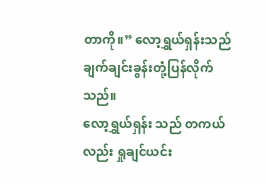တာကို။” လော့ရွှယ်ရှန်းသည် ချက်ချင်းခွန်းတုံ့ပြန်လိုက်သည်။
လော့ရွှယ်ရှန်း သည် တကယ်လည်း ရှုချင်ယင်း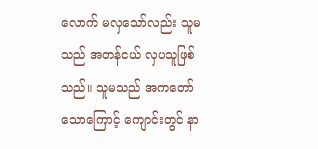လောက် မလှသော်လည်း သူမသည် အတန်ငယ် လှပသူဖြစ်သည်။ သူမသည် အကတော်သောကြောင့် ကျောင်းတွင် နာ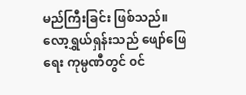မည်ကြီးခြင်း ဖြစ်သည်။
လော့ရွှယ်ရှန်းသည် ဖျော်ဖြေရေး ကုမ္ပဏီတွင် ၀င်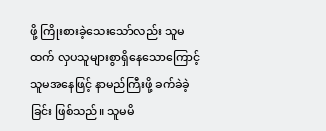ဖို့ ကြိုးစားခဲ့သေးသော်လည်း သူမထက် လှပသူများစွာရှိနေသောကြောင့် သူမအနေဖြင့် နာမည်ကြီးဖို့ ခက်ခဲခဲ့ခြင်း ဖြစ်သည်။ သူမမိ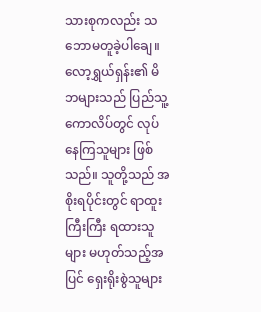သားစုကလည်း သဘောမတူခဲ့ပါချေ။
လော့ရွှယ်ရှန်း၏ မိဘများသည် ပြည်သူ့ကောလိပ်တွင် လုပ်နေကြသူများ ဖြစ်သည်။ သူတို့သည် အစိုးရပိုင်းတွင် ရာထူးကြီးကြီး ရထားသူများ မဟုတ်သည့်အပြင် ရှေးရိုးစွဲသူများ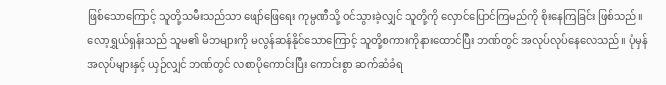ဖြစ်သောကြောင့် သူတို့သမီးသည်သာ ဖျော်ဖြေရေး ကုမ္ပဏီသို့ ၀င်သွားခဲ့လျှင် သူတို့ကို လှောင်ပြောင်ကြမည်ကို စိုးနေကြခြင်း ဖြစ်သည်။
လော့ရွှယ်ရှန်းသည် သူမ၏ မိဘများကို မလွန်ဆန်နိုင်သောကြောင့် သူတို့စကားကိုနားထောင်ပြီး ဘဏ်တွင် အလုပ်လုပ်နေလေသည်။ ပုံမှန်အလုပ်များနှင့် ယှဉ်လျှင် ဘဏ်တွင် လစာပိုကောင်းပြီး ကောင်းစွာ ဆက်ဆံခံရ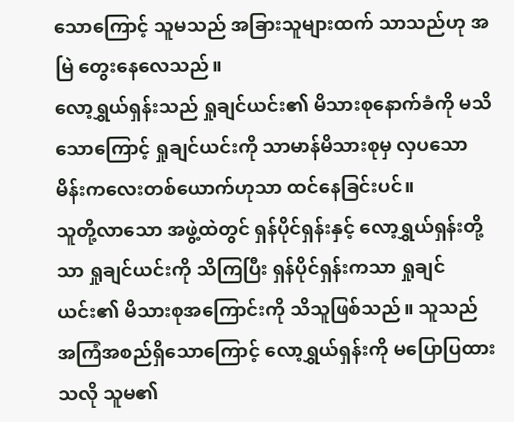သောကြောင့် သူမသည် အခြားသူများထက် သာသည်ဟု အမြဲ တွေးနေလေသည်။
လော့ရွှယ်ရှန်းသည် ရှုချင်ယင်း၏ မိသားစုနောက်ခံကို မသိသောကြောင့် ရှုချင်ယင်းကို သာမာန်မိသားစုမှ လှပသော မိန်းကလေးတစ်ယောက်ဟုသာ ထင်နေခြင်းပင်။
သူတို့လာသော အဖွဲ့ထဲတွင် ရှန်ပိုင်ရှန်းနှင့် လော့ရွှယ်ရှန်းတို့သာ ရှုချင်ယင်းကို သိကြပြီး ရှန်ပိုင်ရှန်းကသာ ရှုချင်ယင်း၏ မိသားစုအကြောင်းကို သိသူဖြစ်သည်။ သူသည် အကြံအစည်ရှိသောကြောင့် လော့ရွှယ်ရှန်းကို မပြောပြထားသလို သူမ၏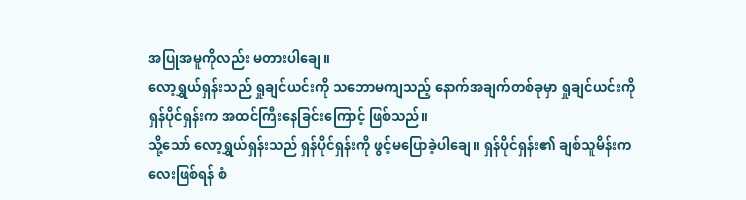အပြုအမူကိုလည်း မတားပါချေ။
လော့ရွှယ်ရှန်းသည် ရှုချင်ယင်းကို သဘောမကျသည့် နောက်အချက်တစ်ခုမှာ ရှုချင်ယင်းကို ရှန်ပိုင်ရှန်းက အထင်ကြီးနေခြင်းကြောင့် ဖြစ်သည်။
သို့သော် လော့ရွှယ်ရှန်းသည် ရှန်ပိုင်ရှန်းကို ဖွင့်မပြောခဲ့ပါချေ။ ရှန်ပိုင်ရှန်း၏ ချစ်သူမိန်းကလေးဖြစ်ရန် စံ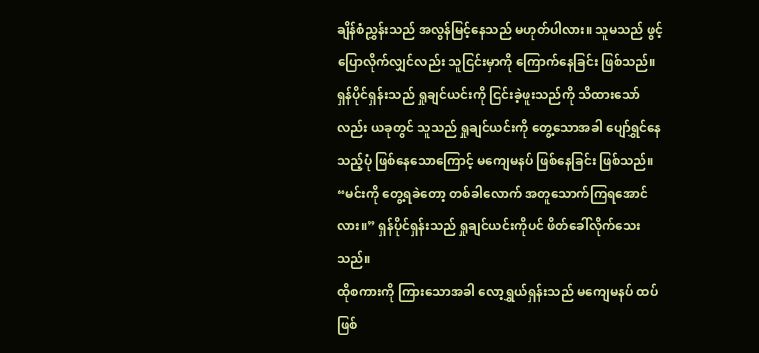ချိန်စံညွှန်းသည် အလွန်မြင့်နေသည် မဟုတ်ပါလား။ သူမသည် ဖွင့်ပြောလိုက်လျှင်လည်း သူငြင်းမှာကို ကြောက်နေခြင်း ဖြစ်သည်။ ရှန်ပိုင်ရှန်းသည် ရှုချင်ယင်းကို ငြင်းခဲ့ဖူးသည်ကို သိထားသော်လည်း ယခုတွင် သူသည် ရှုချင်ယင်းကို တွေ့သောအခါ ပျော်ရွှင်နေသည့်ပုံ ဖြစ်နေသောကြောင့် မကျေမနပ် ဖြစ်နေခြင်း ဖြစ်သည်။
“မင်းကို တွေ့ရခဲတော့ တစ်ခါလောက် အတူသောက်ကြရအောင်လား။” ရှန်ပိုင်ရှန်းသည် ရှုချင်ယင်းကိုပင် ဖိတ်ခေါ်လိုက်သေးသည်။
ထိုစကားကို ကြားသောအခါ လော့ရွှယ်ရှန်းသည် မကျေမနပ် ထပ်ဖြစ်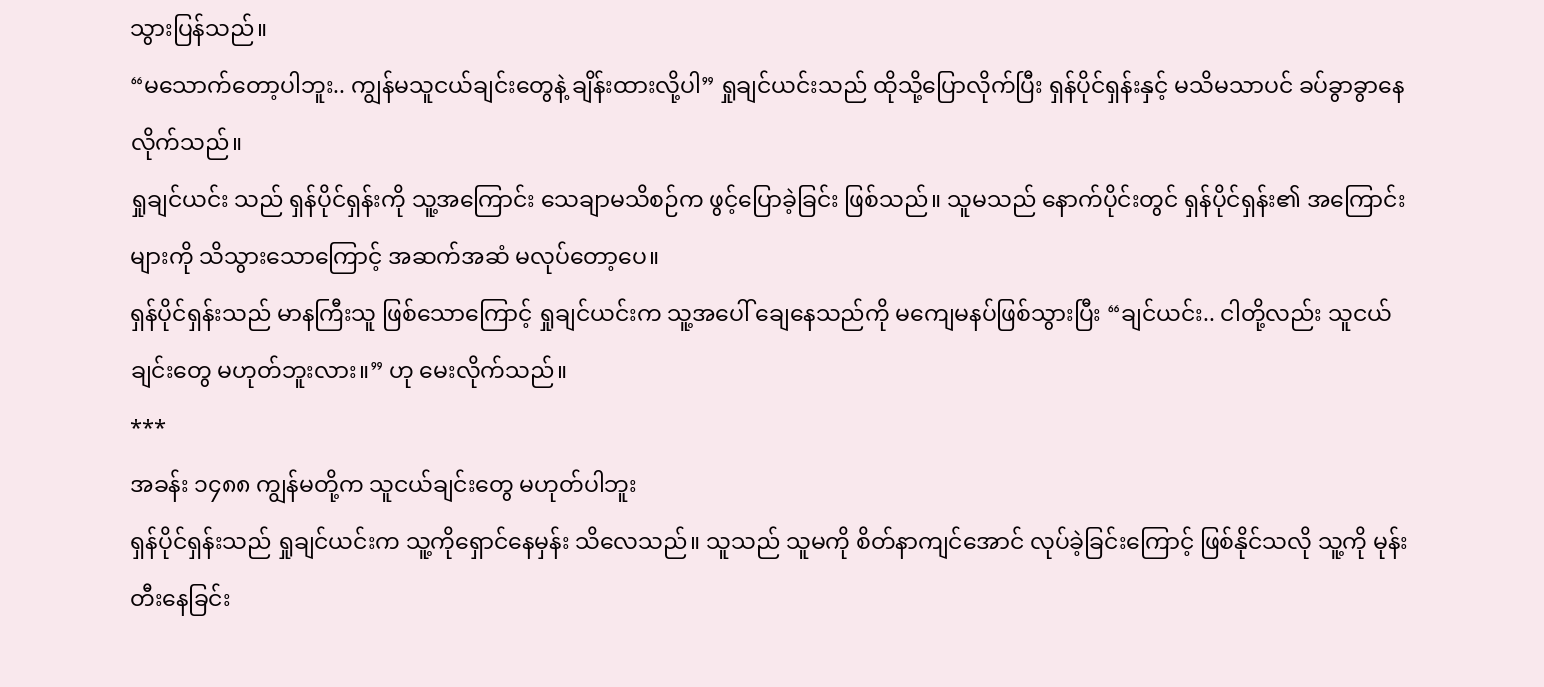သွားပြန်သည်။
“မသောက်တော့ပါဘူး.. ကျွန်မသူငယ်ချင်းတွေနဲ့ ချိန်းထားလို့ပါ” ရှုချင်ယင်းသည် ထိုသို့ပြောလိုက်ပြီး ရှန်ပိုင်ရှန်းနှင့် မသိမသာပင် ခပ်ခွာခွာနေလိုက်သည်။
ရှုချင်ယင်း သည် ရှန်ပိုင်ရှန်းကို သူ့အကြောင်း သေချာမသိစဉ်က ဖွင့်ပြောခဲ့ခြင်း ဖြစ်သည်။ သူမသည် နောက်ပိုင်းတွင် ရှန်ပိုင်ရှန်း၏ အကြောင်းများကို သိသွားသောကြောင့် အဆက်အဆံ မလုပ်တော့ပေ။
ရှန်ပိုင်ရှန်းသည် မာနကြီးသူ ဖြစ်သောကြောင့် ရှုချင်ယင်းက သူ့အပေါ် ချေနေသည်ကို မကျေမနပ်ဖြစ်သွားပြီး “ချင်ယင်း.. ငါတို့လည်း သူငယ်ချင်းတွေ မဟုတ်ဘူးလား။” ဟု မေးလိုက်သည်။
***
အခန်း ၁၄၈၈ ကျွန်မတို့က သူငယ်ချင်းတွေ မဟုတ်ပါဘူး
ရှန်ပိုင်ရှန်းသည် ရှုချင်ယင်းက သူ့ကိုရှောင်နေမှန်း သိလေသည်။ သူသည် သူမကို စိတ်နာကျင်အောင် လုပ်ခဲ့ခြင်းကြောင့် ဖြစ်နိုင်သလို သူ့ကို မုန်းတီးနေခြင်း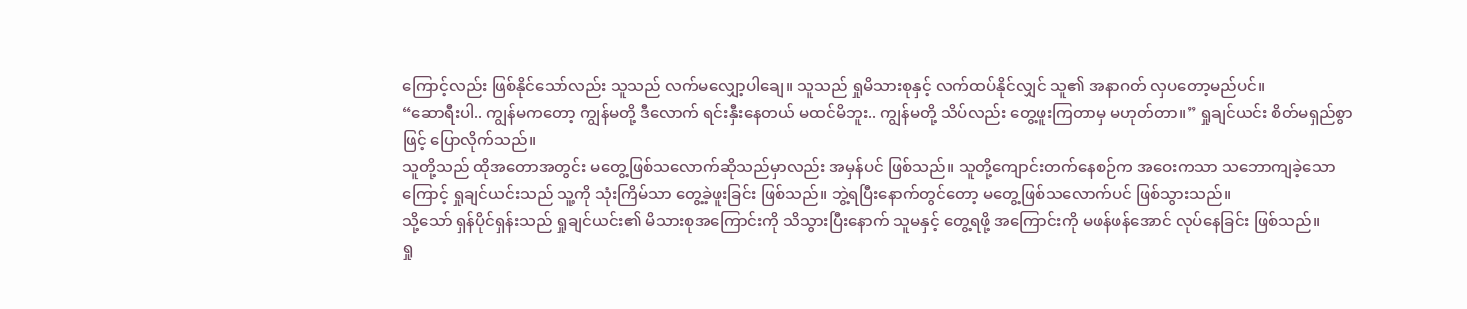ကြောင့်လည်း ဖြစ်နိုင်သော်လည်း သူသည် လက်မလျှော့ပါချေ။ သူသည် ရှုမိသားစုနှင့် လက်ထပ်နိုင်လျှင် သူ၏ အနာဂတ် လှပတော့မည်ပင်။
“ဆောရီးပါ.. ကျွန်မကတော့ ကျွန်မတို့ ဒီလောက် ရင်းနှီးနေတယ် မထင်မိဘူး.. ကျွန်မတို့ သိပ်လည်း တွေ့ဖူးကြတာမှ မဟုတ်တာ။” ရှုချင်ယင်း စိတ်မရှည်စွာဖြင့် ပြောလိုက်သည်။
သူတို့သည် ထိုအတောအတွင်း မတွေ့ဖြစ်သလောက်ဆိုသည်မှာလည်း အမှန်ပင် ဖြစ်သည်။ သူတို့ကျောင်းတက်နေစဉ်က အဝေးကသာ သဘောကျခဲ့သောကြောင့် ရှုချင်ယင်းသည် သူ့ကို သုံးကြိမ်သာ တွေ့ခဲ့ဖူးခြင်း ဖြစ်သည်။ ဘွဲ့ရပြီးနောက်တွင်တော့ မတွေ့ဖြစ်သလောက်ပင် ဖြစ်သွားသည်။
သို့သော် ရှန်ပိုင်ရှန်းသည် ရှုချင်ယင်း၏ မိသားစုအကြောင်းကို သိသွားပြီးနောက် သူမနှင့် တွေ့ရဖို့ အကြောင်းကို မဖန်ဖန်အောင် လုပ်နေခြင်း ဖြစ်သည်။
ရှု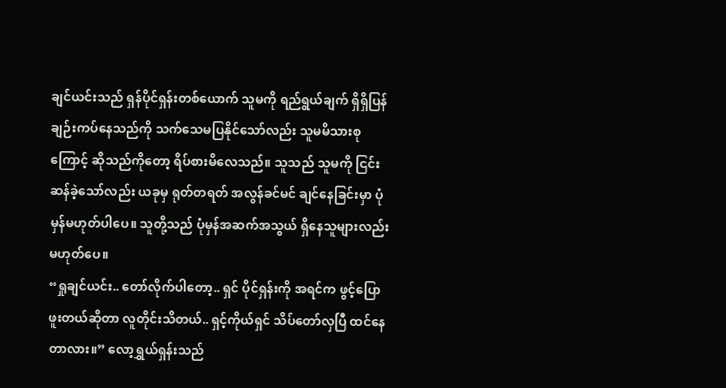ချင်ယင်းသည် ရှန်ပိုင်ရှန်းတစ်ယောက် သူမကို ရည်ရွယ်ချက် ရှိရှိပြန်ချဉ်းကပ်နေသည်ကို သက်သေမပြနိုင်သော်လည်း သူမမိသားစုကြောင့် ဆိုသည်ကိုတော့ ရိပ်စားမိလေသည်။ သူသည် သူမကို ငြင်းဆန်ခဲ့သော်လည်း ယခုမှ ရုတ်တရတ် အလွန်ခင်မင် ချင်နေခြင်းမှာ ပုံမှန်မဟုတ်ပါပေ။ သူတို့သည် ပုံမှန်အဆက်အသွယ် ရှိနေသူများလည်း မဟုတ်ပေ။
“ရှုချင်ယင်း.. တော်လိုက်ပါတော့.. ရှင် ပိုင်ရှန်းကို အရင်က ဖွင့်ပြောဖူးတယ်ဆိုတာ လူတိုင်းသိတယ်.. ရှင့်ကိုယ်ရှင် သိပ်တော်လှပြီ ထင်နေတာလား။” လော့ရွှယ်ရှန်းသည်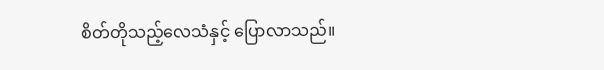စိတ်တိုသည့်လေသံနှင့် ပြောလာသည်။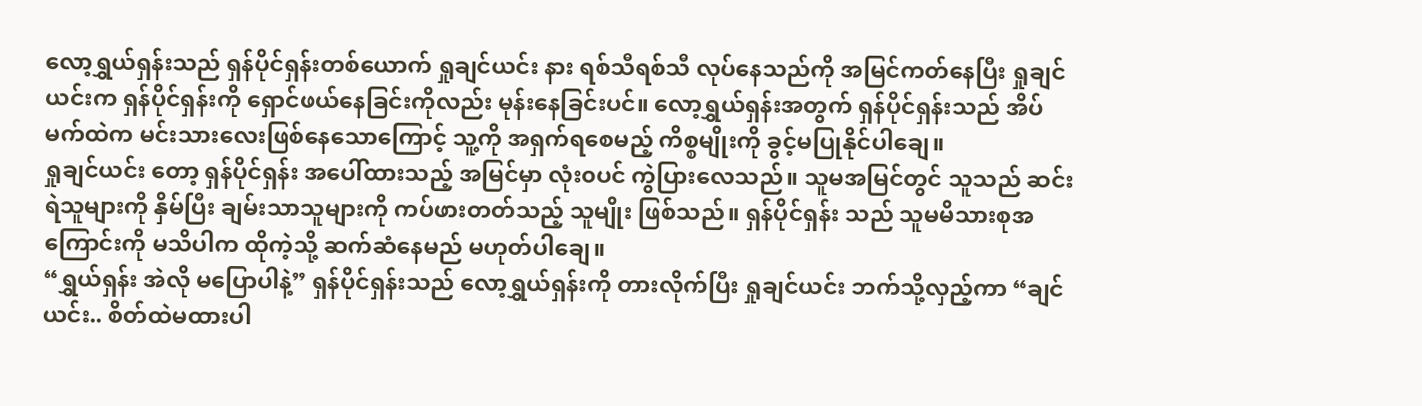လော့ရွှယ်ရှန်းသည် ရှန်ပိုင်ရှန်းတစ်ယောက် ရှုချင်ယင်း နား ရစ်သီရစ်သီ လုပ်နေသည်ကို အမြင်ကတ်နေပြီး ရှုချင်ယင်းက ရှန်ပိုင်ရှန်းကို ရှောင်ဖယ်နေခြင်းကိုလည်း မုန်းနေခြင်းပင်။ လော့ရွှယ်ရှန်းအတွက် ရှန်ပိုင်ရှန်းသည် အိပ်မက်ထဲက မင်းသားလေးဖြစ်နေသောကြောင့် သူ့ကို အရှက်ရစေမည့် ကိစ္စမျိုးကို ခွင့်မပြုနိုင်ပါချေ။
ရှုချင်ယင်း တော့ ရှန်ပိုင်ရှန်း အပေါ်ထားသည့် အမြင်မှာ လုံး၀ပင် ကွဲပြားလေသည်။ သူမအမြင်တွင် သူသည် ဆင်းရဲသူများကို နှိမ်ပြီး ချမ်းသာသူများကို ကပ်ဖားတတ်သည့် သူမျိုး ဖြစ်သည်။ ရှန်ပိုင်ရှန်း သည် သူမမိသားစုအကြောင်းကို မသိပါက ထိုကဲ့သို့ ဆက်ဆံနေမည် မဟုတ်ပါချေ။
“ရွှယ်ရှန်း အဲလို မပြောပါနဲ့” ရှန်ပိုင်ရှန်းသည် လော့ရွှယ်ရှန်းကို တားလိုက်ပြီး ရှုချင်ယင်း ဘက်သို့လှည့်ကာ “ချင်ယင်း.. စိတ်ထဲမထားပါ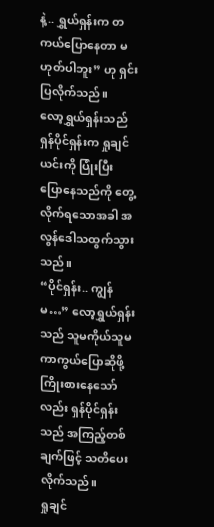နဲ့.. ရွှယ်ရှန်းက တကယ်ပြောနေတာ မဟုတ်ပါဘူး” ဟု ရှင်းပြလိုက်သည်။
လော့ရွှယ်ရှန်းသည် ရှန်ပိုင်ရှန်းက ရှုချင်ယင်းကို ပြုံးပြီး ပြောနေသည်ကို တွေ့လိုက်ရသောအခါ အလွန်ဒေါသထွက်သွားသည်။
“ပိုင်ရှန်း.. ကျွန်မ…” လော့ရွှယ်ရှန်းသည် သူမကိုယ်သူမ ကာကွယ်ပြောဆိုဖို့ ကြိုးစားနေသော်လည်း ရှန်ပိုင်ရှန်းသည် အကြည့်တစ်ချက်ဖြင့် သတိပေးလိုက်သည်။
ရှုချင်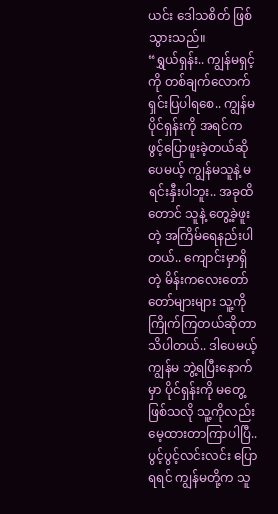ယင်း ဒေါသစိတ် ဖြစ်သွားသည်။
“ရွှယ်ရှန်း.. ကျွန်မရှင့်ကို တစ်ချက်လောက် ရှင်းပြပါရစေ.. ကျွန်မ ပိုင်ရှန်းကို အရင်က ဖွင့်ပြောဖူးခဲ့တယ်ဆိုပေမယ့် ကျွန်မသူနဲ့ မရင်းနှီးပါဘူး.. အခုထိတောင် သူနဲ့ တွေ့ခဲ့ဖူးတဲ့ အကြိမ်ရေနည်းပါတယ်.. ကျောင်းမှာရှိတဲ့ မိန်းကလေးတော်တော်များများ သူ့ကို ကြိုက်ကြတယ်ဆိုတာ သိပါတယ်.. ဒါပေမယ့် ကျွန်မ ဘွဲ့ရပြီးနောက်မှာ ပိုင်ရှန်းကို မတွေ့ဖြစ်သလို သူ့ကိုလည်း မေ့ထားတာကြာပါပြီ.. ပွင့်ပွင့်လင်းလင်း ပြောရရင် ကျွန်မတို့က သူ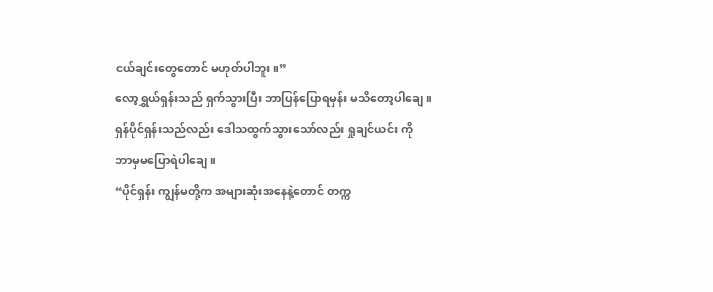ငယ်ချင်းတွေတောင် မဟုတ်ပါဘူး။”
လော့ရွှယ်ရှန်းသည် ရှက်သွားပြီး ဘာပြန်ပြောရမှန်း မသိတော့ပါချေ။
ရှန်ပိုင်ရှန်းသည်လည်း ဒေါသထွက်သွားသော်လည်း ရှုချင်ယင်း ကို ဘာမှမပြောရဲပါချေ။
“ပိုင်ရှန်း ကျွန်မတို့က အများဆုံးအနေနဲ့တောင် တက္က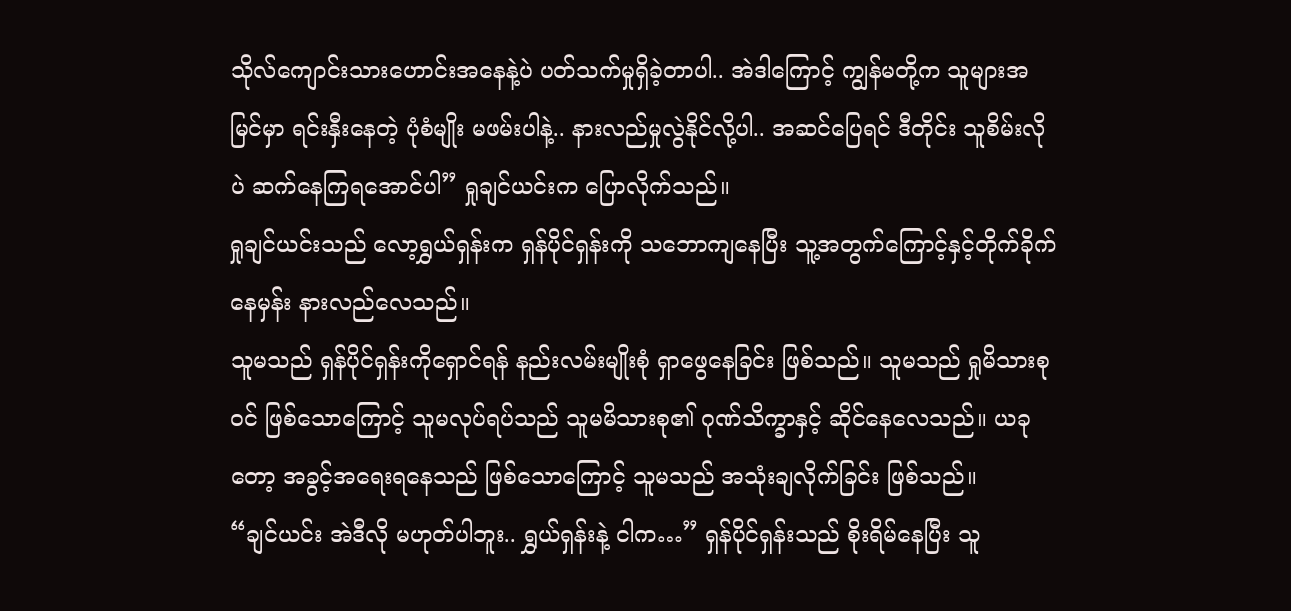သိုလ်ကျောင်းသားဟောင်းအနေနဲ့ပဲ ပတ်သက်မှုရှိခဲ့တာပါ.. အဲဒါကြောင့် ကျွန်မတို့က သူများအမြင်မှာ ရင်းနှီးနေတဲ့ ပုံစံမျိုး မဖမ်းပါနဲ့.. နားလည်မှုလွဲနိုင်လို့ပါ.. အဆင်ပြေရင် ဒီတိုင်း သူစိမ်းလိုပဲ ဆက်နေကြရအောင်ပါ” ရှုချင်ယင်းက ပြောလိုက်သည်။
ရှုချင်ယင်းသည် လော့ရွှယ်ရှန်းက ရှန်ပိုင်ရှန်းကို သဘောကျနေပြီး သူ့အတွက်ကြောင့်နှင့်တိုက်ခိုက်နေမှန်း နားလည်လေသည်။
သူမသည် ရှန်ပိုင်ရှန်းကိုရှောင်ရန် နည်းလမ်းမျိုးစုံ ရှာဖွေနေခြင်း ဖြစ်သည်။ သူမသည် ရှုမိသားစု၀င် ဖြစ်သောကြောင့် သူမလုပ်ရပ်သည် သူမမိသားစု၏ ဂုဏ်သိက္ခာနှင့် ဆိုင်နေလေသည်။ ယခုတော့ အခွင့်အရေးရနေသည် ဖြစ်သောကြောင့် သူမသည် အသုံးချလိုက်ခြင်း ဖြစ်သည်။
“ချင်ယင်း အဲဒီလို မဟုတ်ပါဘူး.. ရွှယ်ရှန်းနဲ့ ငါက…” ရှန်ပိုင်ရှန်းသည် စိုးရိမ်နေပြီး သူ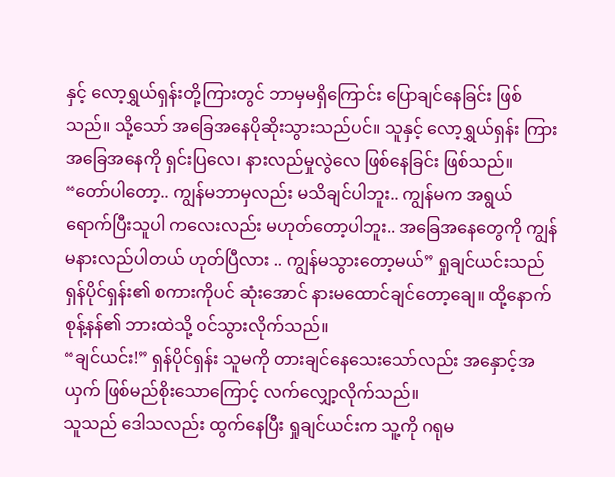နှင့် လော့ရွှယ်ရှန်းတို့ကြားတွင် ဘာမှမရှိကြောင်း ပြောချင်နေခြင်း ဖြစ်သည်။ သို့သော် အခြေအနေပိုဆိုးသွားသည်ပင်။ သူနှင့် လော့ရွှယ်ရှန်း ကြားအခြေအနေကို ရှင်းပြလေ၊ နားလည်မှုလွဲလေ ဖြစ်နေခြင်း ဖြစ်သည်။
“တော်ပါတော့.. ကျွန်မဘာမှလည်း မသိချင်ပါဘူး.. ကျွန်မက အရွယ်ရောက်ပြီးသူပါ ကလေးလည်း မဟုတ်တော့ပါဘူး.. အခြေအနေတွေကို ကျွန်မနားလည်ပါတယ် ဟုတ်ပြီလား .. ကျွန်မသွားတော့မယ်” ရှုချင်ယင်းသည် ရှန်ပိုင်ရှန်း၏ စကားကိုပင် ဆုံးအောင် နားမထောင်ချင်တော့ချေ။ ထို့နောက် စုန့်နန်၏ ဘားထဲသို့ ၀င်သွားလိုက်သည်။
“ချင်ယင်း!” ရှန်ပိုင်ရှန်း သူမကို တားချင်နေသေးသော်လည်း အနှောင့်အယှက် ဖြစ်မည်စိုးသောကြောင့် လက်လျှော့လိုက်သည်။
သူသည် ဒေါသလည်း ထွက်နေပြီး ရှုချင်ယင်းက သူ့ကို ဂရုမ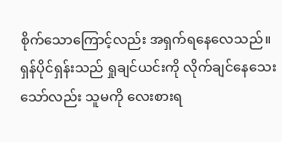စိုက်သောကြောင့်လည်း အရှက်ရနေလေသည်။
ရှန်ပိုင်ရှန်းသည် ရှုချင်ယင်းကို လိုက်ချင်နေသေးသော်လည်း သူမကို လေးစားရ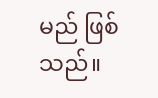မည် ဖြစ်သည်။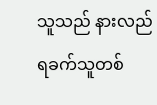သူသည် နားလည်ရခက်သူတစ်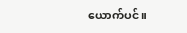ယောက်ပင်။